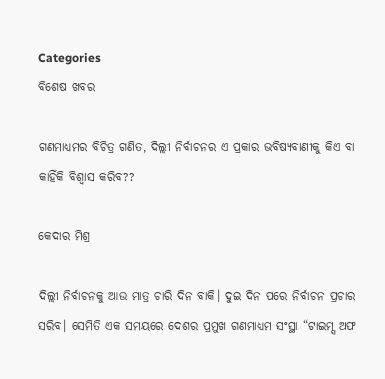Categories
ବିଶେଷ ଖବର

ଗଣମାଧ୍ୟମର ବିଚିତ୍ର ଗଣିତ, ଦିଲ୍ଲୀ ନିର୍ବାଚନର ଏ ପ୍ରକାର ଭବିଷ୍ୟବାଣୀକୁ କିଏ ବା କାହିଁକି ବିଶ୍ଵାସ କରିବ??

କେଦାର ମିଶ୍ର

ଦିଲ୍ଲୀ ନିର୍ବାଚନକୁ ଆଉ ମାତ୍ର ଚାରି ଦିନ ବାକି। ଦୁଇ ଦିନ ପରେ ନିର୍ବାଚନ ପ୍ରଚାର ସରିବ। ସେମିତି ଏକ ସମୟରେ ଦେଶର ପ୍ରମୁଖ ଗଣମାଧ୍ୟମ ସଂସ୍ଥା “ଟାଇମ୍ସ ଅଫ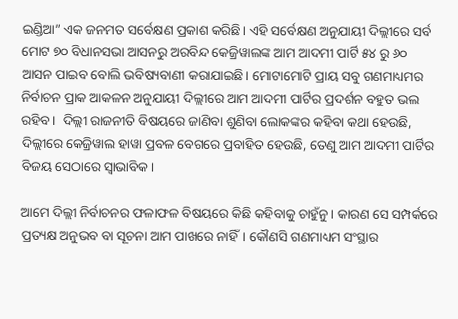ଇଣ୍ଡିଆ” ଏକ ଜନମତ ସର୍ବେକ୍ଷଣ ପ୍ରକାଶ କରିଛି। ଏହି ସର୍ବେକ୍ଷଣ ଅନୁଯାୟୀ ଦିଲ୍ଲୀରେ ସର୍ବ ମୋଟ ୭୦ ବିଧାନସଭା ଆସନରୁ ଅରବିନ୍ଦ କେଜ୍ରିୱାଲଙ୍କ ଆମ ଆଦମୀ ପାର୍ଟି ୫୪ ରୁ ୬୦ ଆସନ ପାଇବ ବୋଲି ଭବିଷ୍ୟବାଣୀ କରାଯାଇଛି। ମୋଟାମୋଟି ପ୍ରାୟ ସବୁ ଗଣମାଧ୍ୟମର ନିର୍ବାଚନ ପ୍ରାକ ଆକଳନ ଅନୁଯାୟୀ ଦିଲ୍ଲୀରେ ଆମ ଆଦମୀ ପାର୍ଟିର ପ୍ରଦର୍ଶନ ବହୁତ ଭଲ ରହିବ।  ଦିଲ୍ଲୀ ରାଜନୀତି ବିଷୟରେ ଜାଣିବା ଶୁଣିବା ଲୋକଙ୍କର କହିବା କଥା ହେଉଛି, ଦିଲ୍ଲୀରେ କେଜ୍ରିୱାଲ ହାୱା ପ୍ରବଳ ବେଗରେ ପ୍ରବାହିତ ହେଉଛି, ତେଣୁ ଆମ ଆଦମୀ ପାର୍ଟିର ବିଜୟ ସେଠାରେ ସ୍ଵାଭାବିକ।

ଆମେ ଦିଲ୍ଲୀ ନିର୍ବାଚନର ଫଳାଫଳ ବିଷୟରେ କିଛି କହିବାକୁ ଚାହୁଁନୁ। କାରଣ ସେ ସମ୍ପର୍କରେ ପ୍ରତ୍ୟକ୍ଷ ଅନୁଭବ ବା ସୂଚନା ଆମ ପାଖରେ ନାହିଁ। କୌଣସି ଗଣମାଧ୍ୟମ ସଂସ୍ଥାର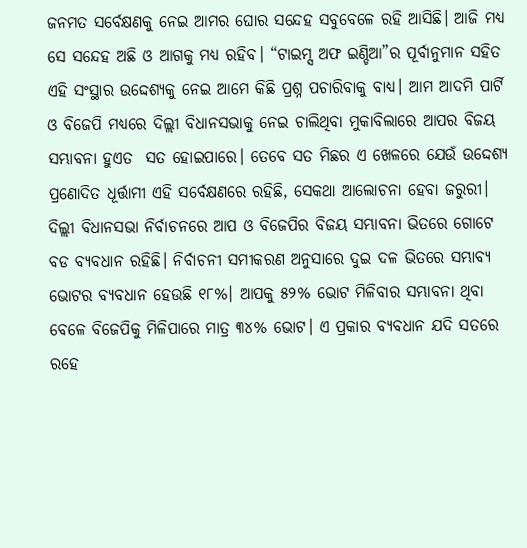ଜନମତ ସର୍ବେକ୍ଷଣକୁ ନେଇ ଆମର ଘୋର ସନ୍ଦେହ ସବୁବେଳେ ରହି ଆସିଛି। ଆଜି ମଧ୍ୟ ସେ ସନ୍ଦେହ ଅଛି ଓ ଆଗକୁ ମଧ୍ୟ ରହିବ। “ଟାଇମ୍ସ ଅଫ ଇଣ୍ଡିଆ”ର ପୂର୍ବାନୁମାନ ସହିତ ଏହି ସଂସ୍ଥାର ଉଦ୍ଦେଶ୍ୟକୁ ନେଇ ଆମେ କିଛି ପ୍ରଶ୍ନ ପଚାରିବାକୁ ବାଧ୍ୟ। ଆମ ଆଦମି ପାର୍ଟି ଓ ବିଜେପି ମଧ୍ୟରେ ଦିଲ୍ଲୀ ବିଧାନସଭାକୁ ନେଇ ଚାଲିଥିବା ମୁକାବିଲାରେ ଆପର ବିଜୟ ସମ୍ଭାବନା ହୁଏତ  ସତ ହୋଇପାରେ। ତେବେ ସତ ମିଛର ଏ ଖେଳରେ ଯେଉଁ ଉଦ୍ଦେଶ୍ୟ ପ୍ରଣୋଦିତ ଧୂର୍ତ୍ତାମୀ ଏହି ସର୍ବେକ୍ଷଣରେ ରହିଛି, ସେକଥା ଆଲୋଚନା ହେବା ଜରୁରୀ। ଦିଲ୍ଲୀ ବିଧାନସଭା ନିର୍ବାଚନରେ ଆପ ଓ ବିଜେପିର ବିଜୟ ସମ୍ଭାବନା ଭିତରେ ଗୋଟେ ବଡ ବ୍ୟବଧାନ ରହିଛି। ନିର୍ବାଚନୀ ସମୀକରଣ ଅନୁସାରେ ଦୁଇ ଦଳ ଭିତରେ ସମ୍ଭାବ୍ୟ ଭୋଟର ବ୍ୟବଧାନ ହେଉଛି ୧୮%। ଆପକୁ ୫୨% ଭୋଟ ମିଳିବାର ସମ୍ଭାବନା ଥିବା ବେଳେ ବିଜେପିକୁ ମିଳିପାରେ ମାତ୍ର ୩୪% ଭୋଟ। ଏ ପ୍ରକାର ବ୍ୟବଧାନ ଯଦି ସତରେ ରହେ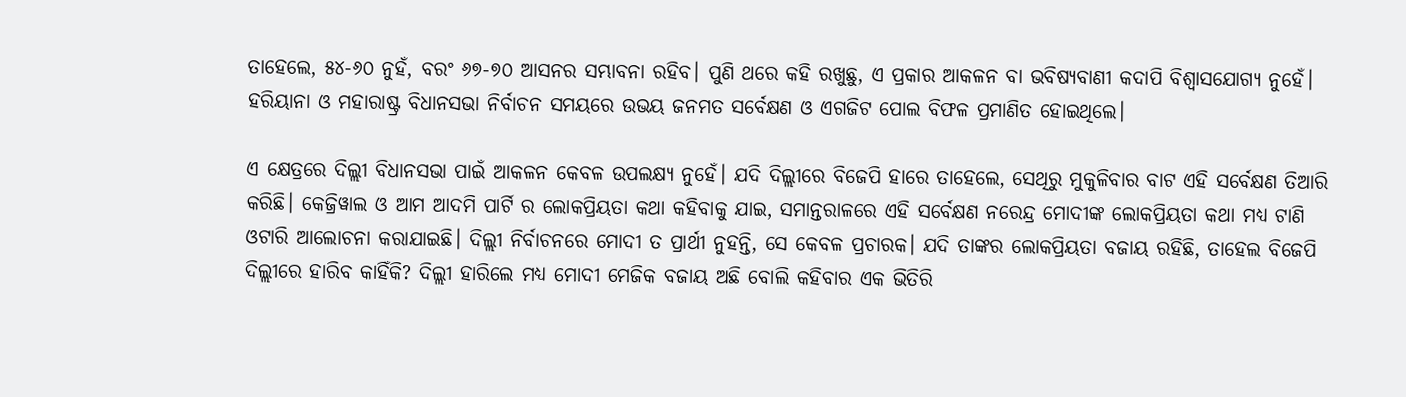ତାହେଲେ, ୫୪-୬୦ ନୁହଁ, ବରଂ ୬୭-୭୦ ଆସନର ସମ୍ଭାବନା ରହିବ। ପୁଣି ଥରେ କହି ରଖୁଛୁ, ଏ ପ୍ରକାର ଆକଳନ ବା ଭବିଷ୍ୟବାଣୀ କଦାପି ବିଶ୍ୱାସଯୋଗ୍ୟ ନୁହେଁ। ହରିୟାନା ଓ ମହାରାଷ୍ଟ୍ର ବିଧାନସଭା ନିର୍ବାଚନ ସମୟରେ ଉଭୟ ଜନମତ ସର୍ବେକ୍ଷଣ ଓ ଏଗଜିଟ ପୋଲ ବିଫଳ ପ୍ରମାଣିତ ହୋଇଥିଲେ।

ଏ କ୍ଷେତ୍ରରେ ଦିଲ୍ଲୀ ବିଧାନସଭା ପାଇଁ ଆକଳନ କେବଳ ଉପଲକ୍ଷ୍ୟ ନୁହେଁ। ଯଦି ଦିଲ୍ଲୀରେ ବିଜେପି ହାରେ ତାହେଲେ, ସେଥିରୁ ମୁକୁଳିବାର ବାଟ ଏହି ସର୍ବେକ୍ଷଣ ତିଆରି କରିଛି। କେଜ୍ରିୱାଲ ଓ ଆମ ଆଦମି ପାର୍ଟି ର ଲୋକପ୍ରିୟତା କଥା କହିବାକୁ ଯାଇ, ସମାନ୍ତରାଳରେ ଏହି ସର୍ବେକ୍ଷଣ ନରେନ୍ଦ୍ର ମୋଦୀଙ୍କ ଲୋକପ୍ରିୟତା କଥା ମଧ୍ୟ ଟାଣି ଓଟାରି ଆଲୋଚନା କରାଯାଇଛି। ଦିଲ୍ଲୀ ନିର୍ବାଚନରେ ମୋଦୀ ତ ପ୍ରାର୍ଥୀ ନୁହନ୍ତି, ସେ କେବଳ ପ୍ରଚାରକ। ଯଦି ତାଙ୍କର ଲୋକପ୍ରିୟତା ବଜାୟ ରହିଛି, ତାହେଲ ବିଜେପି ଦିଲ୍ଲୀରେ ହାରିବ କାହିଁକି? ଦିଲ୍ଲୀ ହାରିଲେ ମଧ୍ୟ ମୋଦୀ ମେଜିକ ବଜାୟ ଅଛି ବୋଲି କହିବାର ଏକ ଭିତିରି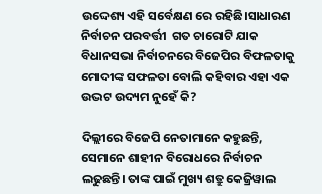ଉଦ୍ଦେଶ୍ୟ ଏହି ସର୍ବେକ୍ଷଣ ରେ ରହିଛି।ସାଧାରଣ ନିର୍ବାଚନ ପରବର୍ତ୍ତୀ  ଗତ ଚାରୋଟି ଯାକ ବିଧାନସଭା ନିର୍ବାଚନରେ ବିଜେପିର ବିଫଳତାକୁ ମୋଦୀଙ୍କ ସଫଳତା ବୋଲି କହିବାର ଏହା ଏକ ଉଦ୍ଭଟ ଉଦ୍ୟମ ନୁହେଁ କି?

ଦିଲ୍ଲୀରେ ବିଜେପି ନେତାମାନେ କହୁଛନ୍ତି, ସେମାନେ ଶାହୀନ ବିରୋଧରେ ନିର୍ବାଚନ ଲଢୁଛନ୍ତି। ତାଙ୍କ ପାଇଁ ମୁଖ୍ୟ ଶତ୍ରୁ କେଜ୍ରିୱାଲ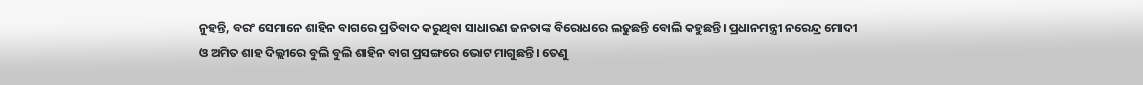ନୁହନ୍ତି, ବରଂ ସେମାନେ ଶାହିନ ବାଗରେ ପ୍ରତିବାଦ କରୁଥିବା ସାଧାରଣ ଜନତାଙ୍କ ବିରୋଧରେ ଲଢୁଛନ୍ତି ବୋଲି କହୁଛନ୍ତି। ପ୍ରଧାନମନ୍ତ୍ରୀ ନରେନ୍ଦ୍ର ମୋଦୀ ଓ ଅମିତ ଶାହ ଦିଲ୍ଲୀରେ ବୁଲି ବୁଲି ଶାହିନ ବାଗ ପ୍ରସଙ୍ଗରେ ଭୋଟ ମାଗୁଛନ୍ତି। ତେଣୁ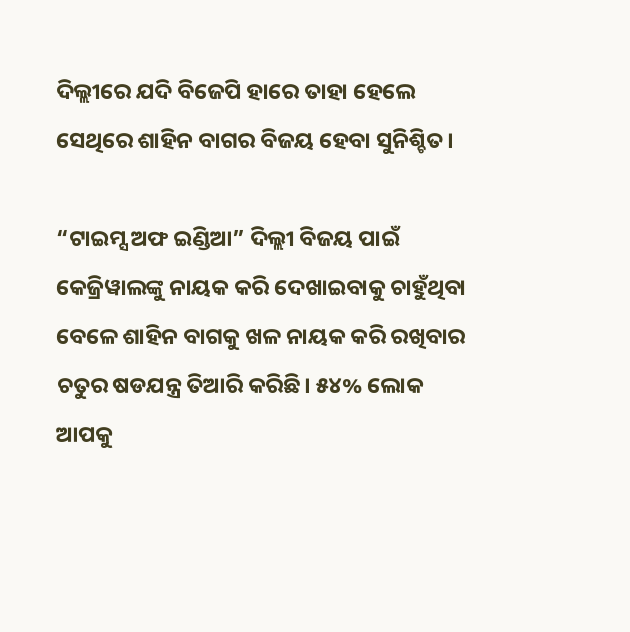ଦିଲ୍ଲୀରେ ଯଦି ବିଜେପି ହାରେ ତାହା ହେଲେ ସେଥିରେ ଶାହିନ ବାଗର ବିଜୟ ହେବା ସୁନିଶ୍ଚିତ।

“ଟାଇମ୍ସ ଅଫ ଇଣ୍ଡିଆ” ଦିଲ୍ଲୀ ବିଜୟ ପାଇଁ କେଜ୍ରିୱାଲଙ୍କୁ ନାୟକ କରି ଦେଖାଇବାକୁ ଚାହୁଁଥିବା ବେଳେ ଶାହିନ ବାଗକୁ ଖଳ ନାୟକ କରି ରଖିବାର ଚତୁର ଷଡଯନ୍ତ୍ର ତିଆରି କରିଛି। ୫୪% ଲୋକ ଆପକୁ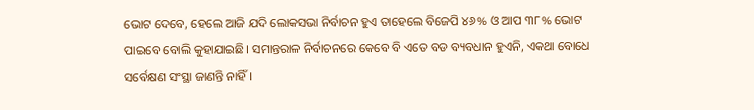ଭୋଟ ଦେବେ, ହେଲେ ଆଜି ଯଦି ଲୋକସଭା ନିର୍ବାଚନ ହୁଏ ତାହେଲେ ବିଜେପି ୪୬% ଓ ଆପ ୩୮% ଭୋଟ ପାଇବେ ବୋଲି କୁହାଯାଇଛି। ସମାନ୍ତରାଳ ନିର୍ବାଚନରେ କେବେ ବି ଏତେ ବଡ ବ୍ୟବଧାନ ହୁଏନି, ଏକଥା ବୋଧେ ସର୍ବେକ୍ଷଣ ସଂସ୍ଥା ଜାଣନ୍ତି ନାହିଁ।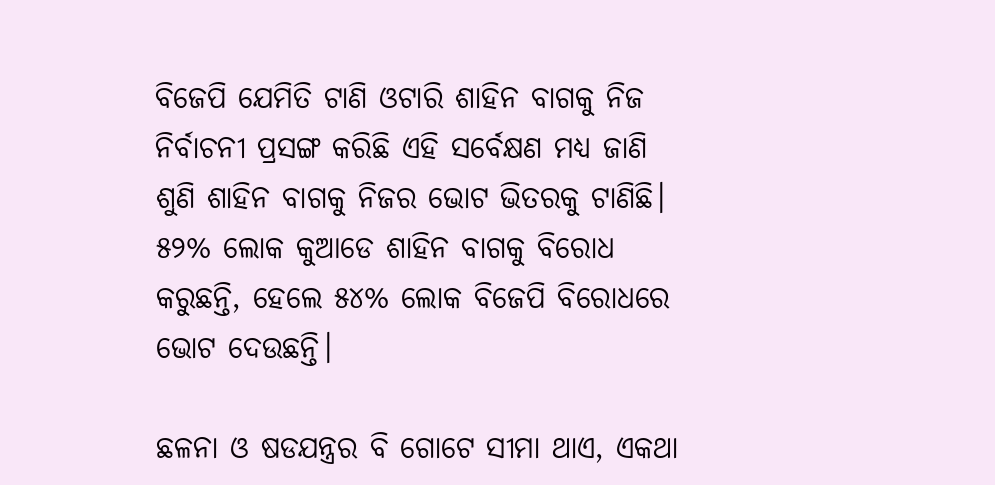ବିଜେପି ଯେମିତି ଟାଣି ଓଟାରି ଶାହିନ ବାଗକୁ ନିଜ ନିର୍ବାଚନୀ ପ୍ରସଙ୍ଗ କରିଛି ଏହି ସର୍ବେକ୍ଷଣ ମଧ୍ୟ ଜାଣି ଶୁଣି ଶାହିନ ବାଗକୁ ନିଜର ଭୋଟ ଭିତରକୁ ଟାଣିଛି। ୫୨% ଲୋକ କୁଆଡେ ଶାହିନ ବାଗକୁ ବିରୋଧ କରୁଛନ୍ତି, ହେଲେ ୫୪% ଲୋକ ବିଜେପି ବିରୋଧରେ ଭୋଟ ଦେଉଛନ୍ତି।

ଛଳନା ଓ ଷଡଯନ୍ତ୍ରର ବି ଗୋଟେ ସୀମା ଥାଏ, ଏକଥା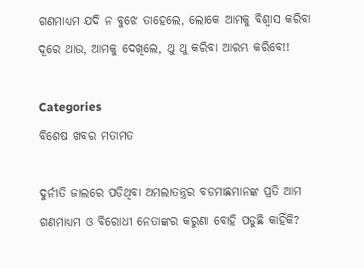ଗଣମାଧ୍ୟମ ଯଦି ନ ବୁଝେ ତାହେଲେ, ଲୋକେ ଆମକୁ ବିଶ୍ଵାସ କରିବା ଦୂରେ ଥାଉ, ଆମକୁ ଦେଖିଲେ, ଥୁ ଥୁ କରିବା ଆରମ୍ଭ କରିବେ!!

Categories
ବିଶେଷ ଖବର ମତାମତ

ଦୁର୍ନୀତି ଜାଲରେ ପଡିଥିବା ଅମଲାତନ୍ତ୍ରର ବଡମାଛମାନଙ୍କ ପ୍ରତି ଆମ ଗଣମାଧ୍ୟମ ଓ ବିରୋଧୀ ନେତାଙ୍କର କରୁଣା ବୋହି ପଡୁଛି କାହିଁକି?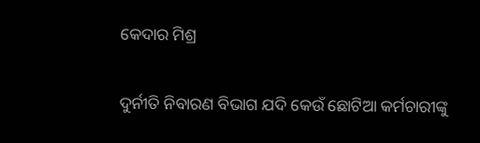କେଦାର ମିଶ୍ର

ଦୁର୍ନୀତି ନିବାରଣ ବିଭାଗ ଯଦି କେଉଁ ଛୋଟିଆ କର୍ମଚାରୀଙ୍କୁ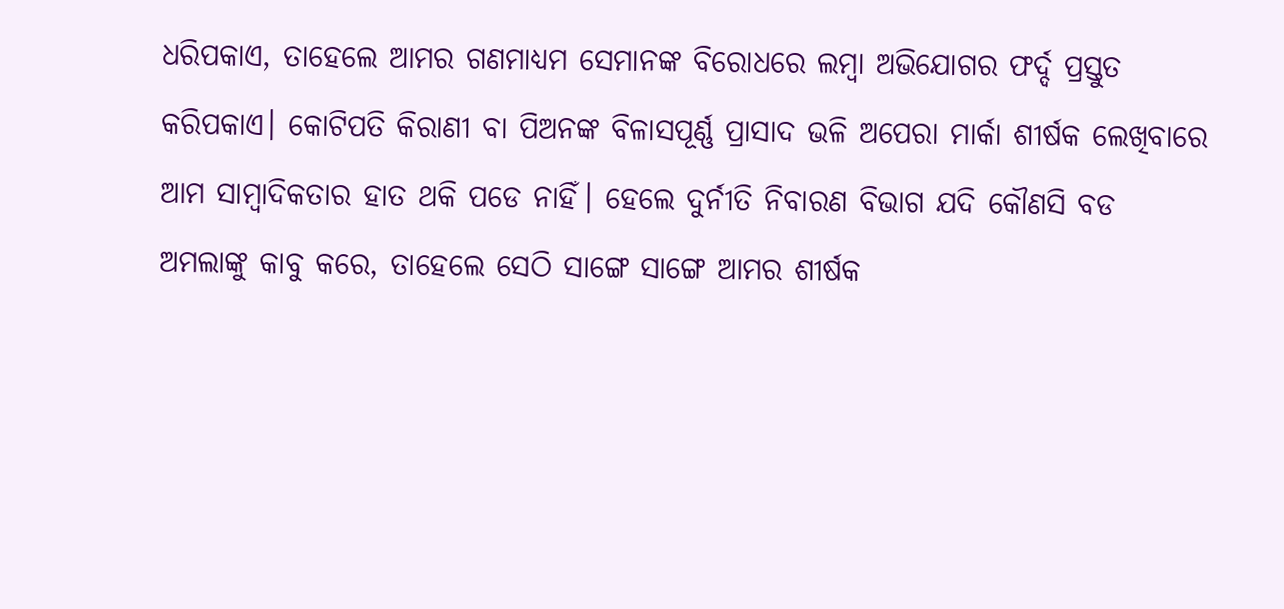ଧରିପକାଏ, ତାହେଲେ ଆମର ଗଣମାଧ୍ୟମ ସେମାନଙ୍କ ବିରୋଧରେ ଲମ୍ବା ଅଭିଯୋଗର ଫର୍ଦ୍ଦ ପ୍ରସ୍ତୁତ କରିପକାଏ। କୋଟିପତି କିରାଣୀ ବା ପିଅନଙ୍କ ବିଳାସପୂର୍ଣ୍ଣ ପ୍ରାସାଦ ଭଳି ଅପେରା ମାର୍କା ଶୀର୍ଷକ ଲେଖିବାରେ ଆମ ସାମ୍ବାଦିକତାର ହାତ ଥକି ପଡେ ନାହିଁ। ହେଲେ ଦୁର୍ନୀତି ନିବାରଣ ବିଭାଗ ଯଦି କୌଣସି ବଡ ଅମଲାଙ୍କୁ କାବୁ କରେ, ତାହେଲେ ସେଠି ସାଙ୍ଗେ ସାଙ୍ଗେ ଆମର ଶୀର୍ଷକ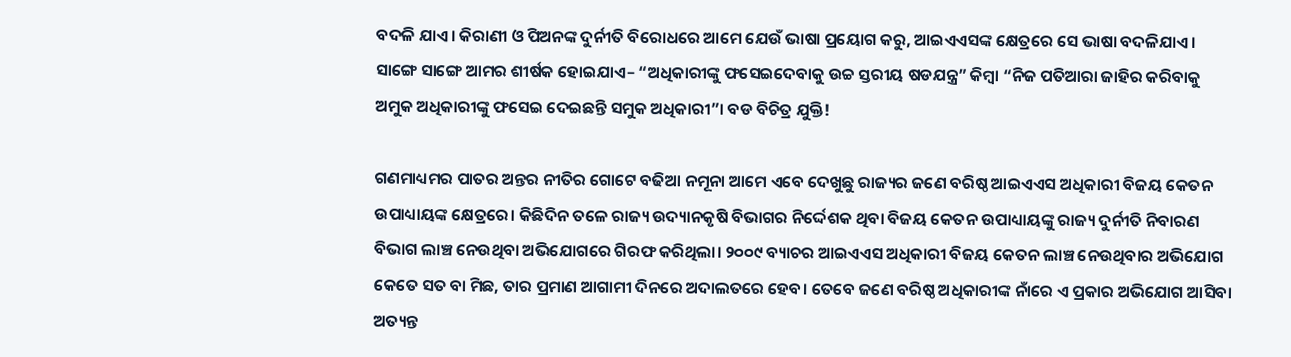ବଦଳି ଯାଏ। କିରାଣୀ ଓ ପିଅନଙ୍କ ଦୁର୍ନୀତି ବିରୋଧରେ ଆମେ ଯେଉଁ ଭାଷା ପ୍ରୟୋଗ କରୁ, ଆଇଏଏସଙ୍କ କ୍ଷେତ୍ରରେ ସେ ଭାଷା ବଦଳିଯାଏ। ସାଙ୍ଗେ ସାଙ୍ଗେ ଆମର ଶୀର୍ଷକ ହୋଇଯାଏ– “ଅଧିକାରୀଙ୍କୁ ଫସେଇଦେବାକୁ ଉଚ୍ଚ ସ୍ତରୀୟ ଷଡଯନ୍ତ୍ର” କିମ୍ବା “ନିଜ ପତିଆରା ଜାହିର କରିବାକୁ ଅମୁକ ଅଧିକାରୀଙ୍କୁ ଫସେଇ ଦେଇଛନ୍ତି ସମୁକ ଅଧିକାରୀ”। ବଡ ବିଚିତ୍ର ଯୁକ୍ତି!

ଗଣମାଧ୍ୟମର ପାତର ଅନ୍ତର ନୀତିର ଗୋଟେ ବଢିଆ ନମୂନା ଆମେ ଏବେ ଦେଖୁଛୁ ରାଜ୍ୟର ଜଣେ ବରିଷ୍ଠ ଆଇଏଏସ ଅଧିକାରୀ ବିଜୟ କେତନ ଉପାଧ୍ୟାୟଙ୍କ କ୍ଷେତ୍ରରେ। କିଛିଦିନ ତଳେ ରାଜ୍ୟ ଉଦ୍ୟାନକୃଷି ବିଭାଗର ନିର୍ଦ୍ଦେଶକ ଥିବା ବିଜୟ କେତନ ଉପାଧ୍ୟାୟଙ୍କୁ ରାଜ୍ୟ ଦୁର୍ନୀତି ନିବାରଣ ବିଭାଗ ଲାଞ୍ଚ ନେଉଥିବା ଅଭିଯୋଗରେ ଗିରଫ କରିଥିଲା। ୨୦୦୯ ବ୍ୟାଚର ଆଇଏଏସ ଅଧିକାରୀ ବିଜୟ କେତନ ଲାଞ୍ଚ ନେଉଥିବାର ଅଭିଯୋଗ କେତେ ସତ ବା ମିଛ, ତାର ପ୍ରମାଣ ଆଗାମୀ ଦିନରେ ଅଦାଲତରେ ହେବ। ତେବେ ଜଣେ ବରିଷ୍ଠ ଅଧିକାରୀଙ୍କ ନାଁରେ ଏ ପ୍ରକାର ଅଭିଯୋଗ ଆସିବା ଅତ୍ୟନ୍ତ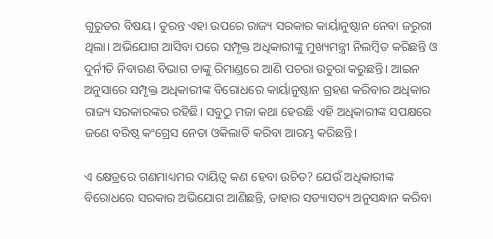ଗୁରୁତର ବିଷୟ। ତୁରନ୍ତ ଏହା ଉପରେ ରାଜ୍ୟ ସରକାର କାର୍ୟାନୁଷ୍ଠାନ ନେବା ଜରୁରୀ ଥିଲା। ଅଭିଯୋଗ ଆସିବା ପରେ ସମ୍ପୃକ୍ତ ଅଧିକାରୀଙ୍କୁ ମୁଖ୍ୟମନ୍ତ୍ରୀ ନିଲମ୍ବିତ କରିଛନ୍ତି ଓ ଦୁର୍ନୀତି ନିବାରଣ ବିଭାଗ ତାଙ୍କୁ ରିମାଣ୍ଡରେ ଆଣି ପଚରା ଉଚୁରା କରୁଛନ୍ତି। ଆଇନ ଅନୁସାରେ ସମ୍ପୃକ୍ତ ଅଧିକାରୀଙ୍କ ବିରୋଧରେ କାର୍ୟାନୁଷ୍ଠାନ ଗ୍ରହଣ କରିବାର ଅଧିକାର ରାଜ୍ୟ ସରକାରଙ୍କର ରହିଛି। ସବୁଠୁ ମଜା କଥା ହେଉଛି ଏହି ଅଧିକାରୀଙ୍କ ସପକ୍ଷରେ ଜଣେ ବରିଷ୍ଠ କଂଗ୍ରେସ ନେତା ଓକିଲାତି କରିବା ଆରମ୍ଭ କରିଛନ୍ତି।

ଏ କ୍ଷେତ୍ରରେ ଗଣମାଧ୍ୟମର ଦାୟିତ୍ଵ କଣ ହେବା ଉଚିତ? ଯେଉଁ ଅଧିକାରୀଙ୍କ ବିରୋଧରେ ସରକାର ଅଭିଯୋଗ ଆଣିଛନ୍ତି, ତାହାର ସତ୍ୟାସତ୍ୟ ଅନୁସନ୍ଧାନ କରିବା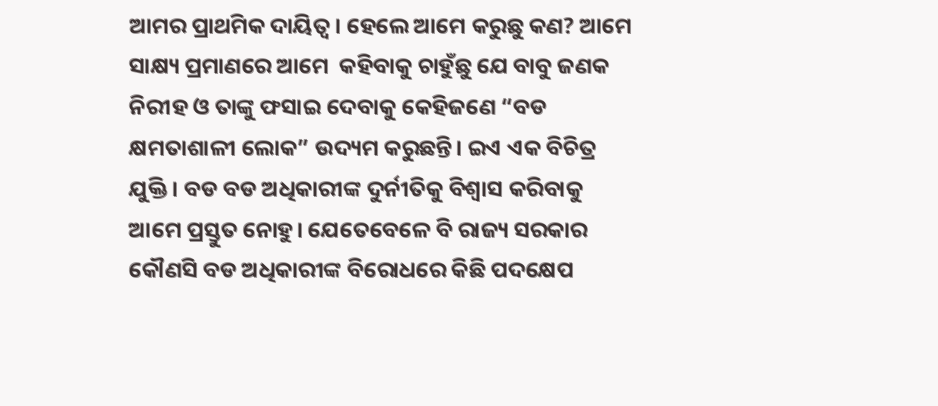ଆମର ପ୍ରାଥମିକ ଦାୟିତ୍ଵ। ହେଲେ ଆମେ କରୁଛୁ କଣ? ଆମେ ସାକ୍ଷ୍ୟ ପ୍ରମାଣରେ ଆମେ  କହିବାକୁ ଚାହୁଁଛୁ ଯେ ବାବୁ ଜଣକ ନିରୀହ ଓ ତାଙ୍କୁ ଫସାଇ ଦେବାକୁ କେହିଜଣେ “ବଡ କ୍ଷମତାଶାଳୀ ଲୋକ” ଉଦ୍ୟମ କରୁଛନ୍ତି। ଇଏ ଏକ ବିଚିତ୍ର ଯୁକ୍ତି। ବଡ ବଡ ଅଧିକାରୀଙ୍କ ଦୁର୍ନୀତିକୁ ବିଶ୍ଵାସ କରିବାକୁ ଆମେ ପ୍ରସ୍ତୁତ ନୋହୁ। ଯେତେବେଳେ ବି ରାଜ୍ୟ ସରକାର କୌଣସି ବଡ ଅଧିକାରୀଙ୍କ ବିରୋଧରେ କିଛି ପଦକ୍ଷେପ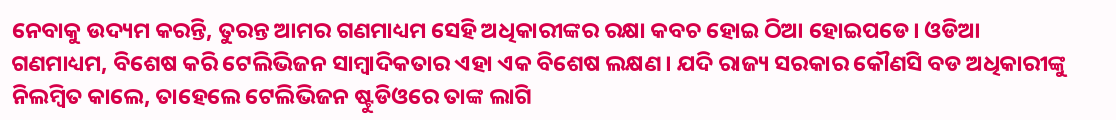ନେବାକୁ ଉଦ୍ୟମ କରନ୍ତି, ତୁରନ୍ତ ଆମର ଗଣମାଧ୍ୟମ ସେହି ଅଧିକାରୀଙ୍କର ରକ୍ଷା କବଚ ହୋଇ ଠିଆ ହୋଇପଡେ। ଓଡିଆ ଗଣମାଧ୍ୟମ, ବିଶେଷ କରି ଟେଲିଭିଜନ ସାମ୍ବାଦିକତାର ଏହା ଏକ ବିଶେଷ ଲକ୍ଷଣ। ଯଦି ରାଜ୍ୟ ସରକାର କୌଣସି ବଡ ଅଧିକାରୀଙ୍କୁ ନିଲମ୍ବିତ କାଲେ, ତାହେଲେ ଟେଲିଭିଜନ ଷ୍ଟୁଡିଓରେ ତାଙ୍କ ଲାଗି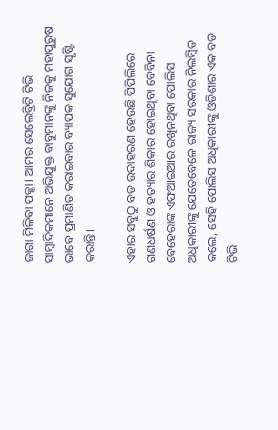ଜାଗା ମିଳିବା ପକ୍କା। ଆମର ସେଲେବ୍ରିଟି ଟିଭି ସାମ୍ବାଦିକମାନେ ଅଭିଯୁକ୍ତ ବାବୁମାନଙ୍କୁ ନିଜକୁ ମହାପୁରୁଷ ଭାବେ ପ୍ରମାଣିତ କରାଇବାର ବ୍ୟାପକ ସୁଯୋଗ ସୃଷ୍ଟି କରାନ୍ତି।

ଏହାର ସବୁଠୁ ବଡ ଉଦାହରଣ ହେଉଛି ପିପିଲିରେ ଗଣଧର୍ଷଣ ଓ ହତ୍ୟାର ଶିକାର ହୋଇଥିବା ବେବିନା ବେହେରାଙ୍କ ଏଫଆଇଆର ରଖିନଥିବା ପୋଲିସ ଅଧିକାରୀଙ୍କୁ ଯେତେବେଳେ ରାଜ୍ୟ ସରକାର ନିଲମ୍ବିତ କଲେ, ସେହି ପୋଲିସ ଅଧିକାରୀଙ୍କୁ ଓଡିଶାର ଏକ ବଡ ଟିଭି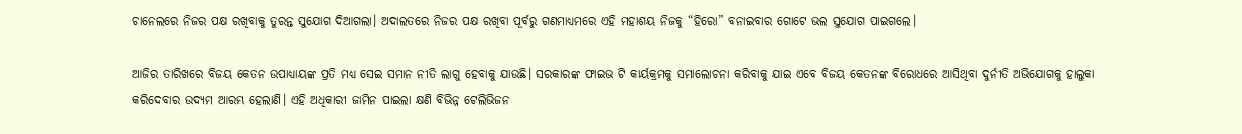ଚାନେଲରେ ନିଜର ପକ୍ଷ ରଖିବାକୁ ତୁରନ୍ତ ସୁଯୋଗ ଦିଆଗଲା। ଅଦାଲତରେ ନିଜର ପକ୍ଷ ରଖିବା ପୂର୍ବରୁ ଗଣମାଧ୍ୟମରେ ଏହି ମହାଶୟ ନିଜକୁ “ହିରୋ” ବନାଇବାର ଗୋଟେ ଭଲ ସୁଯୋଗ ପାଇଗଲେ।

ଆଜିର ତାରିଖରେ ବିଜୟ କେତନ ଉପାଧ୍ୟାୟଙ୍କ ପ୍ରତି ମଧ୍ୟ ସେଇ ସମାନ ନୀତି ଲାଗୁ ହେବାକୁ ଯାଉଛି। ସରକାରଙ୍କ ଫାଇଭ ଟି କାର୍ୟକ୍ରମକୁ ସମାଲୋଚନା କରିବାକୁ ଯାଇ ଏବେ ବିଜୟ କେତନଙ୍କ ବିରୋଧରେ ଆସିଥିବା ଦୁର୍ନୀତି ଅଭିଯୋଗକୁ ହାଲୁକା କରିଦେବାର ଉଦ୍ୟମ ଆରମ୍ଭ ହେଲାଣି। ଏହି ଅଧିକାରୀ ଜାମିନ ପାଇଲା କ୍ଷଣି ବିଭିନ୍ନ ଟେଲିଭିଜନ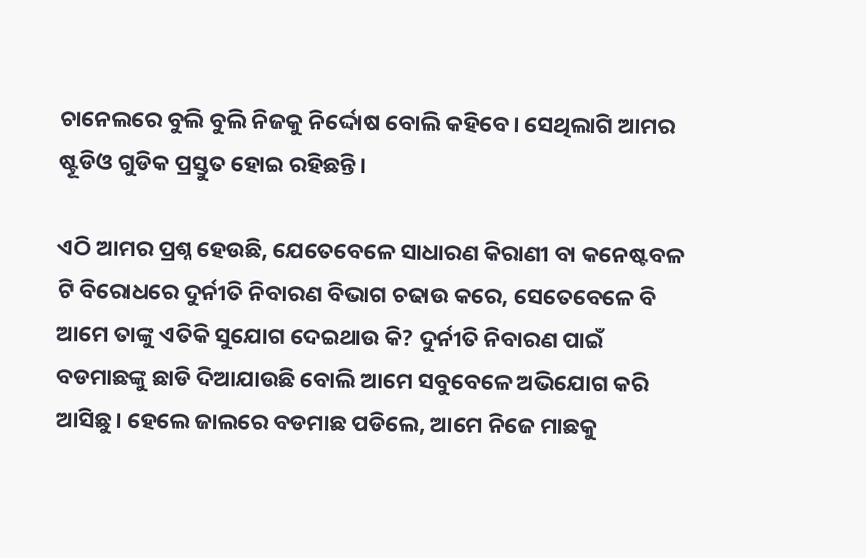ଚାନେଲରେ ବୁଲି ବୁଲି ନିଜକୁ ନିର୍ଦ୍ଦୋଷ ବୋଲି କହିବେ। ସେଥିଲାଗି ଆମର ଷ୍ଟୂଡିଓ ଗୁଡିକ ପ୍ରସ୍ତୁତ ହୋଇ ରହିଛନ୍ତି।

ଏଠି ଆମର ପ୍ରଶ୍ନ ହେଉଛି, ଯେତେବେଳେ ସାଧାରଣ କିରାଣୀ ବା କନେଷ୍ଟବଳ ଟି ବିରୋଧରେ ଦୁର୍ନୀତି ନିବାରଣ ବିଭାଗ ଚଢାଉ କରେ, ସେତେବେଳେ ବି ଆମେ ତାଙ୍କୁ ଏତିକି ସୁଯୋଗ ଦେଇଥାଉ କି? ଦୁର୍ନୀତି ନିବାରଣ ପାଇଁ ବଡମାଛଙ୍କୁ ଛାଡି ଦିଆଯାଉଛି ବୋଲି ଆମେ ସବୁବେଳେ ଅଭିଯୋଗ କରି ଆସିଛୁ। ହେଲେ ଜାଲରେ ବଡମାଛ ପଡିଲେ, ଆମେ ନିଜେ ମାଛକୁ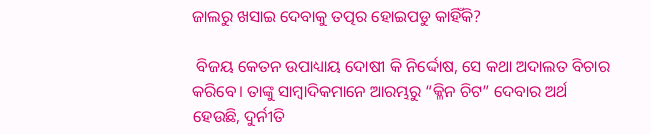ଜାଲରୁ ଖସାଇ ଦେବାକୁ ତତ୍ପର ହୋଇପଡୁ କାହିଁକି?

 ବିଜୟ କେତନ ଉପାଧ୍ୟାୟ ଦୋଷୀ କି ନିର୍ଦ୍ଦୋଷ, ସେ କଥା ଅଦାଲତ ବିଚାର କରିବେ। ତାଙ୍କୁ ସାମ୍ବାଦିକମାନେ ଆରମ୍ଭରୁ “କ୍ଳିନ ଚିଟ” ଦେବାର ଅର୍ଥ ହେଉଛି, ଦୁର୍ନୀତି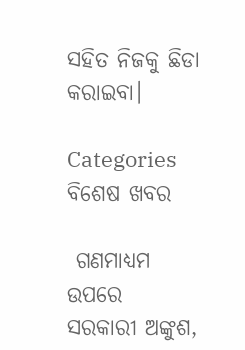ସହିତ ନିଜକୁ ଛିଡା କରାଇବା।

Categories
ବିଶେଷ ଖବର

 ଗଣମାଧ୍ୟମ ଉପରେ ସରକାରୀ ଅଙ୍କୁଶ,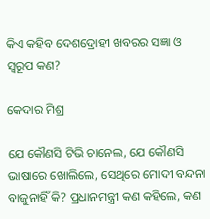କିଏ କହିବ ଦେଶଦ୍ରୋହୀ ଖବରର ସଜ୍ଞା ଓ ସ୍ଵରୂପ କଣ?

କେଦାର ମିଶ୍ର

ଯେ କୌଣସି ଟିଭି ଚାନେଲ, ଯେ କୌଣସି ଭାଷାରେ ଖୋଲିଲେ, ସେଥିରେ ମୋଦୀ ବନ୍ଦନା ବାଜୁନାହିଁ କି? ପ୍ରଧାନମନ୍ତ୍ରୀ କଣ କହିଲେ, କଣ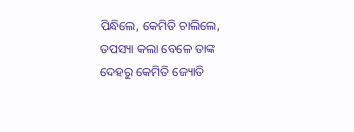ପିନ୍ଧିଲେ, କେମିତି ଚାଲିଲେ, ତପସ୍ୟା କଲା ବେଳେ ତାଙ୍କ ଦେହରୁ କେମିତି ଜ୍ୟୋତି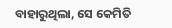ବାହାରୁଥିଲା, ସେ କେମିତି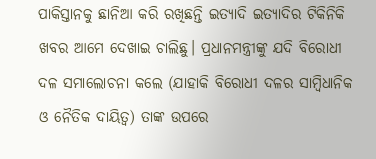ପାକିସ୍ତାନକୁ ଛାନିଆ କରି ରଖିଛନ୍ତି ଇତ୍ୟାଦି ଇତ୍ୟାଦିର ଟିକିନିକି ଖବର ଆମେ ଦେଖାଇ ଚାଲିଛୁ। ପ୍ରଧାନମନ୍ତ୍ରୀଙ୍କୁ ଯଦି ବିରୋଧୀ ଦଳ ସମାଲୋଚନା କଲେ (ଯାହାକି ବିରୋଧୀ ଦଳର ସାମ୍ବିଧାନିକ ଓ ନୈତିକ ଦାୟିତ୍ଵ) ତାଙ୍କ ଉପରେ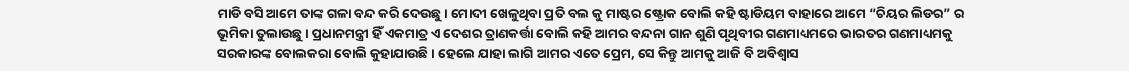ମାଡି ବସି ଆମେ ତାଙ୍କ ଗଳା ବନ୍ଦ କରି ଦେଉଛୁ। ମୋଦୀ ଖେଳୁଥିବା ପ୍ରତି ବଲ କୁ ମାଷ୍ଟର ଷ୍ଟ୍ରୋକ ବୋଲି କହି ଷ୍ଟାଡିୟମ ବାହାରେ ଆମେ “ଚିୟର ଲିଡର” ର ଭୂମିକା ତୁଲାଉଛୁ। ପ୍ରଧାନମନ୍ତ୍ରୀ ହିଁ ଏକମାତ୍ର ଏ ଦେଶର ତ୍ରାଣକର୍ତ୍ତା ବୋଲି କହି ଆମର ବନ୍ଦନା ଗାନ ଶୁଣି ପୃଥିବୀର ଗଣମାଧ୍ୟମରେ ଭାରତର ଗଣମାଧ୍ୟମକୁ ସରକାରଙ୍କ ବୋଲକରା ବୋଲି କୁହାଯାଉଛି। ହେଲେ ଯାହା ଲାଗି ଆମର ଏତେ ପ୍ରେମ, ସେ କିନ୍ତୁ ଆମକୁ ଆଜି ବି ଅବିଶ୍ଵାସ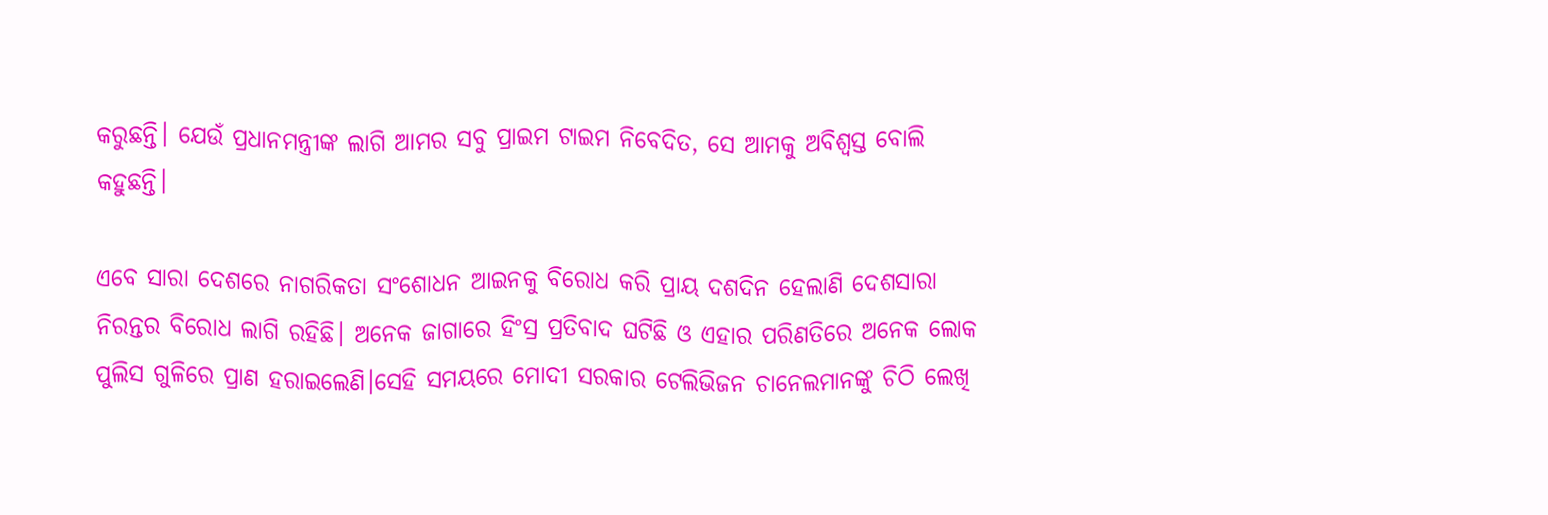କରୁଛନ୍ତି। ଯେଉଁ ପ୍ରଧାନମନ୍ତ୍ରୀଙ୍କ ଲାଗି ଆମର ସବୁ ପ୍ରାଇମ ଟାଇମ ନିବେଦିତ, ସେ ଆମକୁ ଅବିଶ୍ଵସ୍ତ ବୋଲି କହୁଛନ୍ତି।

ଏବେ ସାରା ଦେଶରେ ନାଗରିକତା ସଂଶୋଧନ ଆଇନକୁ ବିରୋଧ କରି ପ୍ରାୟ ଦଶଦିନ ହେଲାଣି ଦେଶସାରା ନିରନ୍ତର ବିରୋଧ ଲାଗି ରହିଛି। ଅନେକ ଜାଗାରେ ହିଂସ୍ର ପ୍ରତିବାଦ ଘଟିଛି ଓ ଏହାର ପରିଣତିରେ ଅନେକ ଲୋକ ପୁଲିସ ଗୁଳିରେ ପ୍ରାଣ ହରାଇଲେଣି।ସେହି ସମୟରେ ମୋଦୀ ସରକାର ଟେଲିଭିଜନ ଚାନେଲମାନଙ୍କୁ ଚିଠି ଲେଖି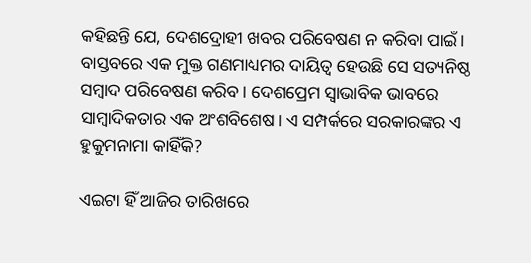କହିଛନ୍ତି ଯେ, ଦେଶଦ୍ରୋହୀ ଖବର ପରିବେଷଣ ନ କରିବା ପାଇଁ। ବାସ୍ତବରେ ଏକ ମୁକ୍ତ ଗଣମାଧ୍ୟମର ଦାୟିତ୍ଵ ହେଉଛି ସେ ସତ୍ୟନିଷ୍ଠ ସମ୍ବାଦ ପରିବେଷଣ କରିବ। ଦେଶପ୍ରେମ ସ୍ଵାଭାବିକ ଭାବରେ ସାମ୍ବାଦିକତାର ଏକ ଅଂଶବିଶେଷ। ଏ ସମ୍ପର୍କରେ ସରକାରଙ୍କର ଏ ହୁକୁମନାମା କାହିଁକି?

ଏଇଟା ହିଁ ଆଜିର ତାରିଖରେ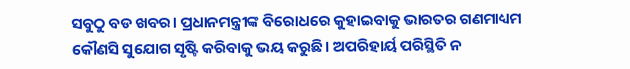ସବୁଠୁ ବଡ ଖବର। ପ୍ରଧାନମନ୍ତ୍ରୀଙ୍କ ବିରୋଧରେ କୁହାଇବାକୁ ଭାରତର ଗଣମାଧ୍ୟମ କୌଣସି ସୁଯୋଗ ସୃଷ୍ଟି କରିବାକୁ ଭୟ କରୁଛି। ଅପରିହାର୍ୟ ପରିସ୍ଥିତି ନ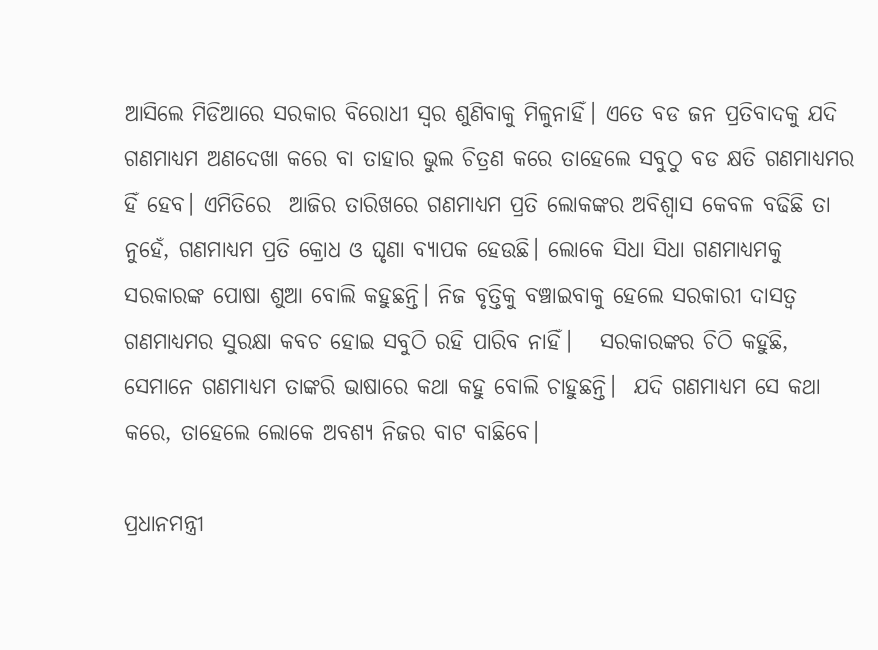ଆସିଲେ ମିଡିଆରେ ସରକାର ବିରୋଧୀ ସ୍ଵର ଶୁଣିବାକୁ ମିଳୁନାହିଁ। ଏତେ ବଡ ଜନ ପ୍ରତିବାଦକୁ ଯଦି ଗଣମାଧ୍ୟମ ଅଣଦେଖା କରେ ବା ତାହାର ଭୁଲ ଚିତ୍ରଣ କରେ ତାହେଲେ ସବୁଠୁ ବଡ କ୍ଷତି ଗଣମାଧ୍ୟମର ହିଁ ହେବ। ଏମିତିରେ  ଆଜିର ତାରିଖରେ ଗଣମାଧ୍ୟମ ପ୍ରତି ଲୋକଙ୍କର ଅବିଶ୍ଵାସ କେବଳ ବଢିଛି ତା ନୁହେଁ, ଗଣମାଧ୍ୟମ ପ୍ରତି କ୍ରୋଧ ଓ ଘୃଣା ବ୍ୟାପକ ହେଉଛି। ଲୋକେ ସିଧା ସିଧା ଗଣମାଧ୍ୟମକୁ ସରକାରଙ୍କ ପୋଷା ଶୁଆ ବୋଲି କହୁଛନ୍ତି। ନିଜ ବୃତ୍ତିକୁ ବଞ୍ଚାଇବାକୁ ହେଲେ ସରକାରୀ ଦାସତ୍ଵ ଗଣମାଧ୍ୟମର ସୁରକ୍ଷା କବଚ ହୋଇ ସବୁଠି ରହି ପାରିବ ନାହିଁ।   ସରକାରଙ୍କର ଚିଠି କହୁଛି, ସେମାନେ ଗଣମାଧ୍ୟମ ତାଙ୍କରି ଭାଷାରେ କଥା କହୁ ବୋଲି ଚାହୁଛନ୍ତି।  ଯଦି ଗଣମାଧ୍ୟମ ସେ କଥା କରେ, ତାହେଲେ ଲୋକେ ଅବଶ୍ୟ ନିଜର ବାଟ ବାଛିବେ।

ପ୍ରଧାନମନ୍ତ୍ରୀ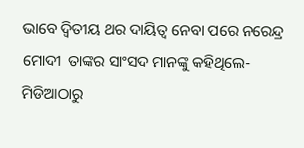ଭାବେ ଦ୍ଵିତୀୟ ଥର ଦାୟିତ୍ଵ ନେବା ପରେ ନରେନ୍ଦ୍ର ମୋଦୀ  ତାଙ୍କର ସାଂସଦ ମାନଙ୍କୁ କହିଥିଲେ- ମିଡିଆଠାରୁ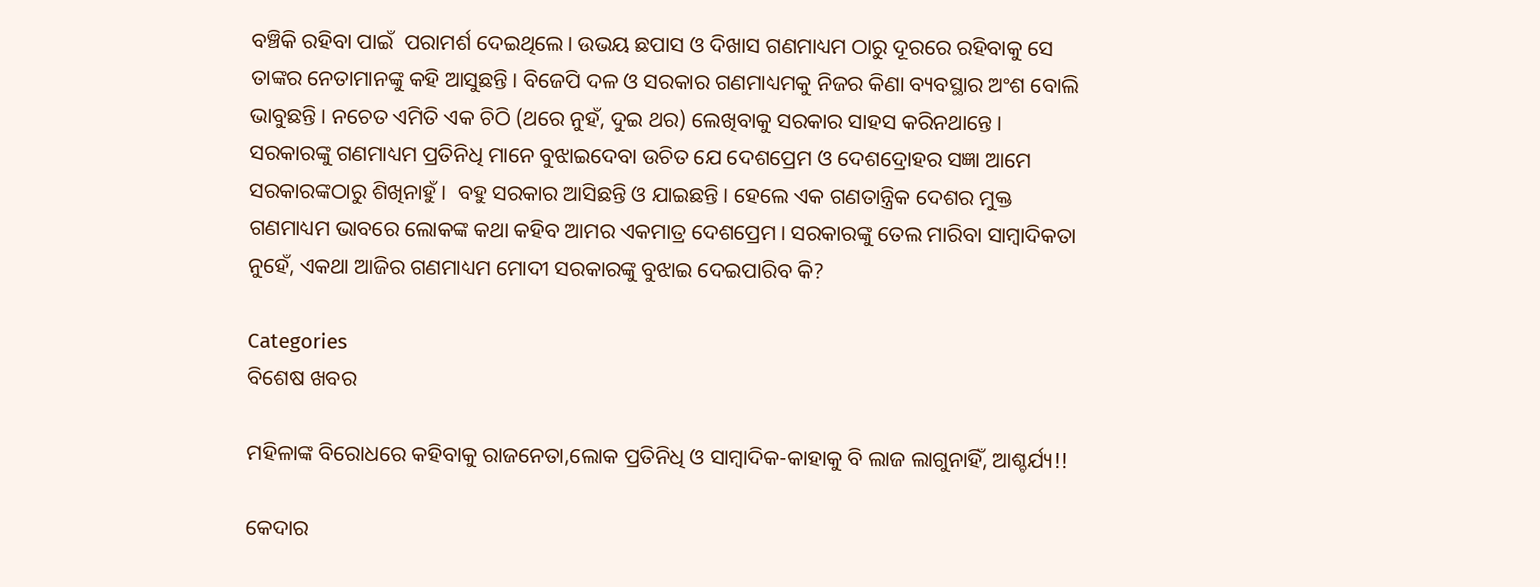ବଞ୍ଚିକି ରହିବା ପାଇଁ  ପରାମର୍ଶ ଦେଇଥିଲେ। ଉଭୟ ଛପାସ ଓ ଦିଖାସ ଗଣମାଧ୍ୟମ ଠାରୁ ଦୂରରେ ରହିବାକୁ ସେ ତାଙ୍କର ନେତାମାନଙ୍କୁ କହି ଆସୁଛନ୍ତି। ବିଜେପି ଦଳ ଓ ସରକାର ଗଣମାଧ୍ୟମକୁ ନିଜର କିଣା ବ୍ୟବସ୍ଥାର ଅଂଶ ବୋଲି ଭାବୁଛନ୍ତି। ନଚେତ ଏମିତି ଏକ ଚିଠି (ଥରେ ନୁହଁ, ଦୁଇ ଥର) ଲେଖିବାକୁ ସରକାର ସାହସ କରିନଥାନ୍ତେ। ସରକାରଙ୍କୁ ଗଣମାଧ୍ୟମ ପ୍ରତିନିଧି ମାନେ ବୁଝାଇଦେବା ଉଚିତ ଯେ ଦେଶପ୍ରେମ ଓ ଦେଶଦ୍ରୋହର ସଜ୍ଞା ଆମେ ସରକାରଙ୍କଠାରୁ ଶିଖିନାହୁଁ।  ବହୁ ସରକାର ଆସିଛନ୍ତି ଓ ଯାଇଛନ୍ତି। ହେଲେ ଏକ ଗଣତାନ୍ତ୍ରିକ ଦେଶର ମୁକ୍ତ ଗଣମାଧ୍ୟମ ଭାବରେ ଲୋକଙ୍କ କଥା କହିବ ଆମର ଏକମାତ୍ର ଦେଶପ୍ରେମ। ସରକାରଙ୍କୁ ତେଲ ମାରିବା ସାମ୍ବାଦିକତା ନୁହେଁ, ଏକଥା ଆଜିର ଗଣମାଧ୍ୟମ ମୋଦୀ ସରକାରଙ୍କୁ ବୁଝାଇ ଦେଇପାରିବ କି?

Categories
ବିଶେଷ ଖବର

ମହିଳାଙ୍କ ବିରୋଧରେ କହିବାକୁ ରାଜନେତା,ଲୋକ ପ୍ରତିନିଧି ଓ ସାମ୍ବାଦିକ-କାହାକୁ ବି ଲାଜ ଲାଗୁନାହିଁ, ଆଶ୍ଚର୍ଯ୍ୟ!!

କେଦାର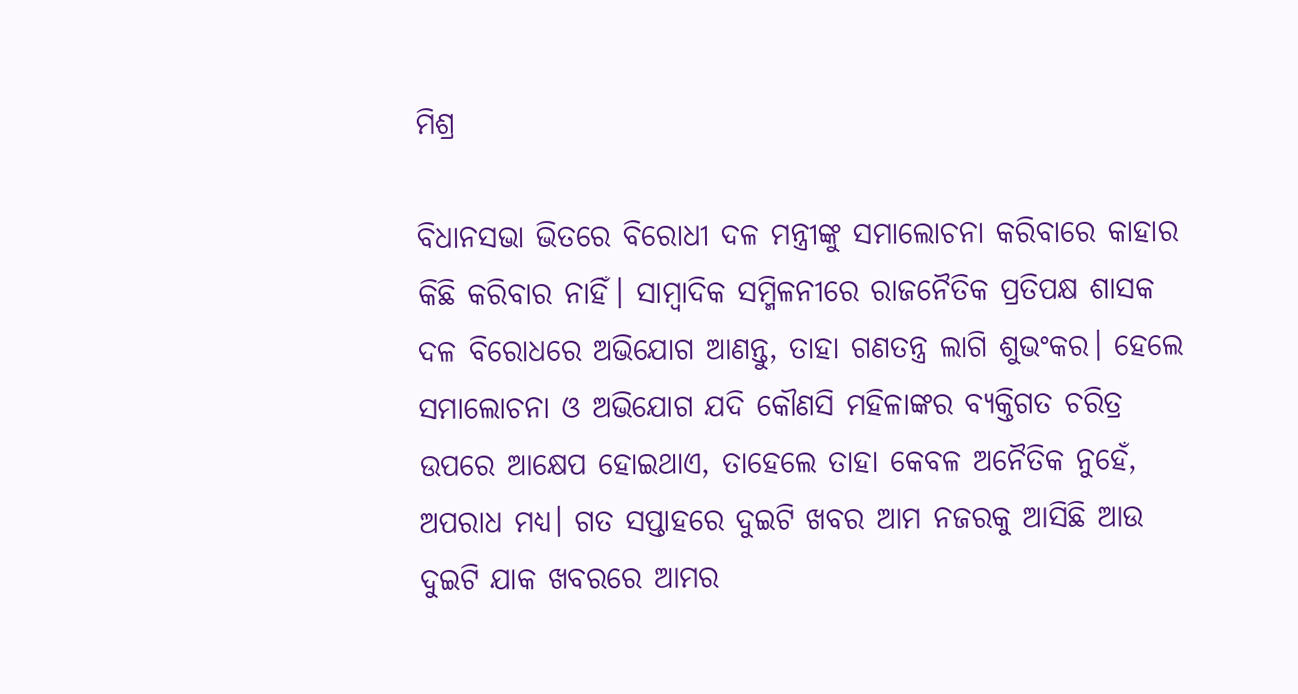ମିଶ୍ର

ବିଧାନସଭା ଭିତରେ ବିରୋଧୀ ଦଳ ମନ୍ତ୍ରୀଙ୍କୁ ସମାଲୋଚନା କରିବାରେ କାହାର କିଛି କରିବାର ନାହିଁ। ସାମ୍ବାଦିକ ସମ୍ମିଳନୀରେ ରାଜନୈତିକ ପ୍ରତିପକ୍ଷ ଶାସକ ଦଳ ବିରୋଧରେ ଅଭିଯୋଗ ଆଣନ୍ତୁ, ତାହା ଗଣତନ୍ତ୍ର ଲାଗି ଶୁଭଂକର। ହେଲେ ସମାଲୋଚନା ଓ ଅଭିଯୋଗ ଯଦି କୌଣସି ମହିଳାଙ୍କର ବ୍ୟକ୍ତିଗତ ଚରିତ୍ର ଉପରେ ଆକ୍ଷେପ ହୋଇଥାଏ, ତାହେଲେ ତାହା କେବଳ ଅନୈତିକ ନୁହେଁ, ଅପରାଧ ମଧ୍ୟ। ଗତ ସପ୍ତାହରେ ଦୁଇଟି ଖବର ଆମ ନଜରକୁ ଆସିଛି ଆଉ ଦୁଇଟି ଯାକ ଖବରରେ ଆମର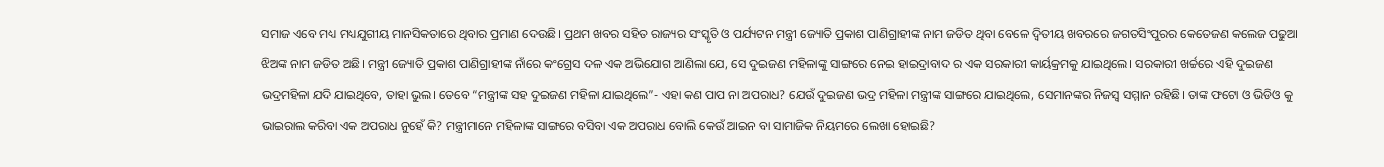ସମାଜ ଏବେ ମଧ୍ୟ ମଧ୍ୟଯୁଗୀୟ ମାନସିକତାରେ ଥିବାର ପ୍ରମାଣ ଦେଉଛି। ପ୍ରଥମ ଖବର ସହିତ ରାଜ୍ୟର ସଂସ୍କୃତି ଓ ପର୍ଯ୍ୟଟନ ମନ୍ତ୍ରୀ ଜ୍ୟୋତି ପ୍ରକାଶ ପାଣିଗ୍ରାହୀଙ୍କ ନାମ ଜଡିତ ଥିବା ବେଳେ ଦ୍ଵିତୀୟ ଖବରରେ ଜଗତସିଂପୁରର କେତେଜଣ କଲେଜ ପଢୁଆ ଝିଅଙ୍କ ନାମ ଜଡିତ ଅଛି। ମନ୍ତ୍ରୀ ଜ୍ୟୋତି ପ୍ରକାଶ ପାଣିଗ୍ରାହୀଙ୍କ ନାଁରେ କଂଗ୍ରେସ ଦଳ ଏକ ଅଭିଯୋଗ ଆଣିଲା ଯେ, ସେ ଦୁଇଜଣ ମହିଳାଙ୍କୁ ସାଙ୍ଗରେ ନେଇ ହାଇଦ୍ରାବାଦ ର ଏକ ସରକାରୀ କାର୍ୟକ୍ରମକୁ ଯାଇଥିଲେ। ସରକାରୀ ଖର୍ଚ୍ଚରେ ଏହି ଦୁଇଜଣ ଭଦ୍ରମହିଳା ଯଦି ଯାଇଥିବେ, ତାହା ଭୁଲ। ତେବେ “ମନ୍ତ୍ରୀଙ୍କ ସହ ଦୁଇଜଣ ମହିଳା ଯାଇଥିଲେ”- ଏହା କଣ ପାପ ନା ଅପରାଧ? ଯେଉଁ ଦୁଇଜଣ ଭଦ୍ର ମହିଳା ମନ୍ତ୍ରୀଙ୍କ ସାଙ୍ଗରେ ଯାଇଥିଲେ, ସେମାନଙ୍କର ନିଜସ୍ଵ ସମ୍ମାନ ରହିଛି। ତାଙ୍କ ଫଟୋ ଓ ଭିଡିଓ କୁ ଭାଇରାଲ କରିବା ଏକ ଅପରାଧ ନୁହେଁ କି? ମନ୍ତ୍ରୀମାନେ ମହିଳାଙ୍କ ସାଙ୍ଗରେ ବସିବା ଏକ ଅପରାଧ ବୋଲି କେଉଁ ଆଇନ ବା ସାମାଜିକ ନିୟମରେ ଲେଖା ହୋଇଛି?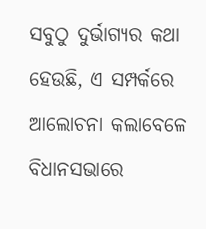ସବୁଠୁ ଦୁର୍ଭାଗ୍ୟର କଥା ହେଉଛି, ଏ ସମ୍ପର୍କରେ ଆଲୋଚନା କଲାବେଳେ ବିଧାନସଭାରେ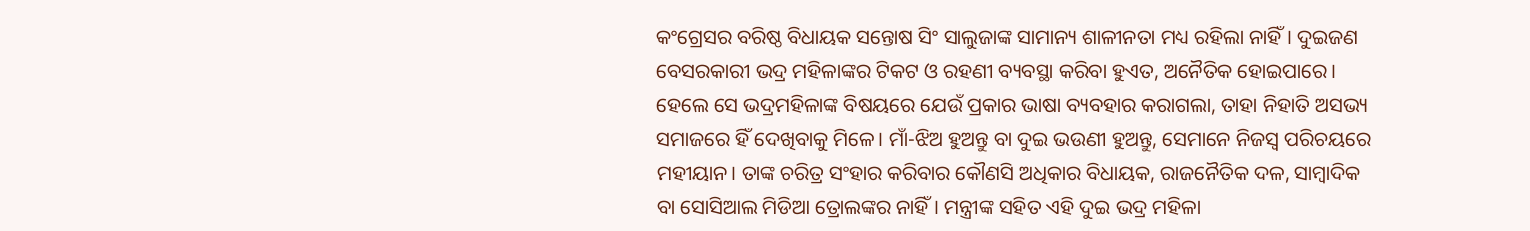କଂଗ୍ରେସର ବରିଷ୍ଠ ବିଧାୟକ ସନ୍ତୋଷ ସିଂ ସାଲୁଜାଙ୍କ ସାମାନ୍ୟ ଶାଳୀନତା ମଧ୍ୟ ରହିଲା ନାହିଁ। ଦୁଇଜଣ ବେସରକାରୀ ଭଦ୍ର ମହିଳାଙ୍କର ଟିକଟ ଓ ରହଣୀ ବ୍ୟବସ୍ଥା କରିବା ହୁଏତ, ଅନୈତିକ ହୋଇପାରେ। ହେଲେ ସେ ଭଦ୍ରମହିଳାଙ୍କ ବିଷୟରେ ଯେଉଁ ପ୍ରକାର ଭାଷା ବ୍ୟବହାର କରାଗଲା, ତାହା ନିହାତି ଅସଭ୍ୟ ସମାଜରେ ହିଁ ଦେଖିବାକୁ ମିଳେ। ମାଁ-ଝିଅ ହୁଅନ୍ତୁ ବା ଦୁଇ ଭଉଣୀ ହୁଅନ୍ତୁ, ସେମାନେ ନିଜସ୍ଵ ପରିଚୟରେ ମହୀୟାନ। ତାଙ୍କ ଚରିତ୍ର ସଂହାର କରିବାର କୌଣସି ଅଧିକାର ବିଧାୟକ, ରାଜନୈତିକ ଦଳ, ସାମ୍ବାଦିକ ବା ସୋସିଆଲ ମିଡିଆ ତ୍ରୋଲଙ୍କର ନାହିଁ। ମନ୍ତ୍ରୀଙ୍କ ସହିତ ଏହି ଦୁଇ ଭଦ୍ର ମହିଳା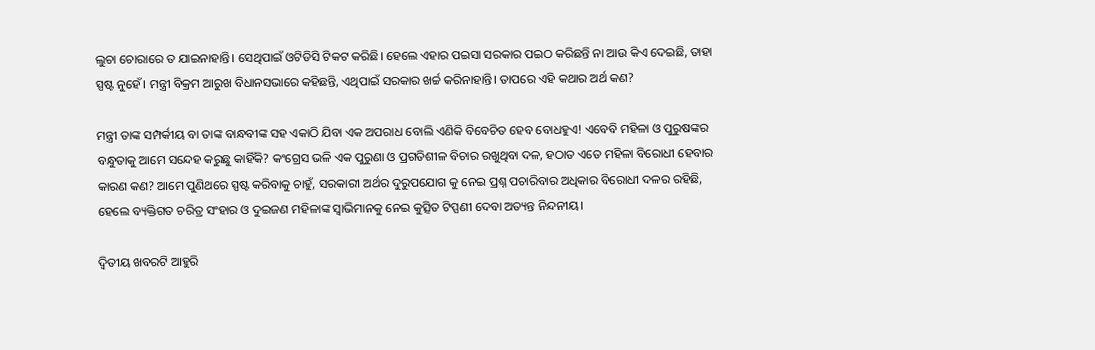ଲୁଚା ଚୋରାରେ ତ ଯାଇନାହାନ୍ତି। ସେଥିପାଇଁ ଓଟିଡିସି ଟିକଟ କରିଛି। ହେଲେ ଏହାର ପଇସା ସରକାର ପଇଠ କରିଛନ୍ତି ନା ଆଉ କିଏ ଦେଇଛି, ତାହା ସ୍ପଷ୍ଟ ନୁହେଁ। ମନ୍ତ୍ରୀ ବିକ୍ରମ ଆରୁଖ ବିଧାନସଭାରେ କହିଛନ୍ତି, ଏଥିପାଇଁ ସରକାର ଖର୍ଚ୍ଚ କରିନାହାନ୍ତି। ତାପରେ ଏହି କଥାର ଅର୍ଥ କଣ?

ମନ୍ତ୍ରୀ ତାଙ୍କ ସମ୍ପର୍କୀୟ ବା ତାଙ୍କ ବାନ୍ଧବୀଙ୍କ ସହ ଏକାଠି ଯିବା ଏକ ଅପରାଧ ବୋଲି ଏଣିକି ବିବେଚିତ ହେବ ବୋଧହୁଏ! ଏବେବି ମହିଳା ଓ ପୁରୁଷଙ୍କର ବନ୍ଧୁତାକୁ ଆମେ ସନ୍ଦେହ କରୁଛୁ କାହିଁକି? କଂଗ୍ରେସ ଭଳି ଏକ ପୁରୁଣା ଓ ପ୍ରଗତିଶୀଳ ବିଚାର ରଖୁଥିବା ଦଳ, ହଠାତ ଏତେ ମହିଳା ବିରୋଧୀ ହେବାର କାରଣ କଣ? ଆମେ ପୁଣିଥରେ ସ୍ପଷ୍ଟ କରିବାକୁ ଚାହୁଁ, ସରକାରୀ ଅର୍ଥର ଦୁରୁପଯୋଗ କୁ ନେଇ ପ୍ରଶ୍ନ ପଚାରିବାର ଅଧିକାର ବିରୋଧୀ ଦଳର ରହିଛି, ହେଲେ ବ୍ୟକ୍ତିଗତ ଚରିତ୍ର ସଂହାର ଓ ଦୁଇଜଣ ମହିଳାଙ୍କ ସ୍ବାଭିମାନକୁ ନେଇ କୁତ୍ସିତ ଟିପ୍ପଣୀ ଦେବା ଅତ୍ୟନ୍ତ ନିନ୍ଦନୀୟ।

ଦ୍ଵିତୀୟ ଖବରଟି ଆହୁରି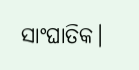ସାଂଘାତିକ।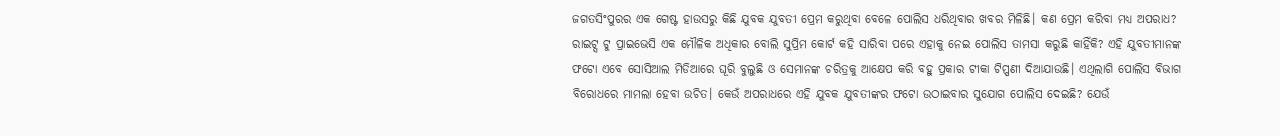ଜଗତସିଂପୁରର ଏକ ଗେଷ୍ଟ ହାଉସରୁ କିଛି ଯୁବକ ଯୁବତୀ ପ୍ରେମ କରୁଥିବା ବେଳେ ପୋଲିସ ଧରିଥିବାର ଖବର ମିଳିଛି। କଣ ପ୍ରେମ କରିବା ମଧ୍ୟ ଅପରାଧ? ରାଇଟ୍ସ ଟୁ ପ୍ରାଇଭେସି ଏକ ମୌଳିକ ଅଧିକାର ବୋଲି ସୁପ୍ରିମ କୋର୍ଟ କହି ସାରିବା ପରେ ଏହାକୁ ନେଇ ପୋଲିସ ତାମସା କରୁଛି କାହିଁକି? ଏହି ଯୁବତୀମାନଙ୍କ ଫଟୋ ଏବେ ସୋସିଆଲ ମିଡିଆରେ ଘୂରି ବୁଲୁଛି ଓ ସେମାନଙ୍କ ଚରିତ୍ରକୁ ଆକ୍ଷେପ କରି ବହୁ ପ୍ରକାର ଟୀକା ଟିପ୍ପଣୀ ଦିଆଯାଉଛି। ଏଥିଲାଗି ପୋଲିସ ବିଭାଗ ବିରୋଧରେ ମାମଲା ହେବା ଉଚିତ। କେଉଁ ଅପରାଧରେ ଏହି ଯୁବକ ଯୁବତୀଙ୍କର ଫଟୋ ଉଠାଇବାର ସୁଯୋଗ ପୋଲିସ ଦେଇଛି? ଯେଉଁ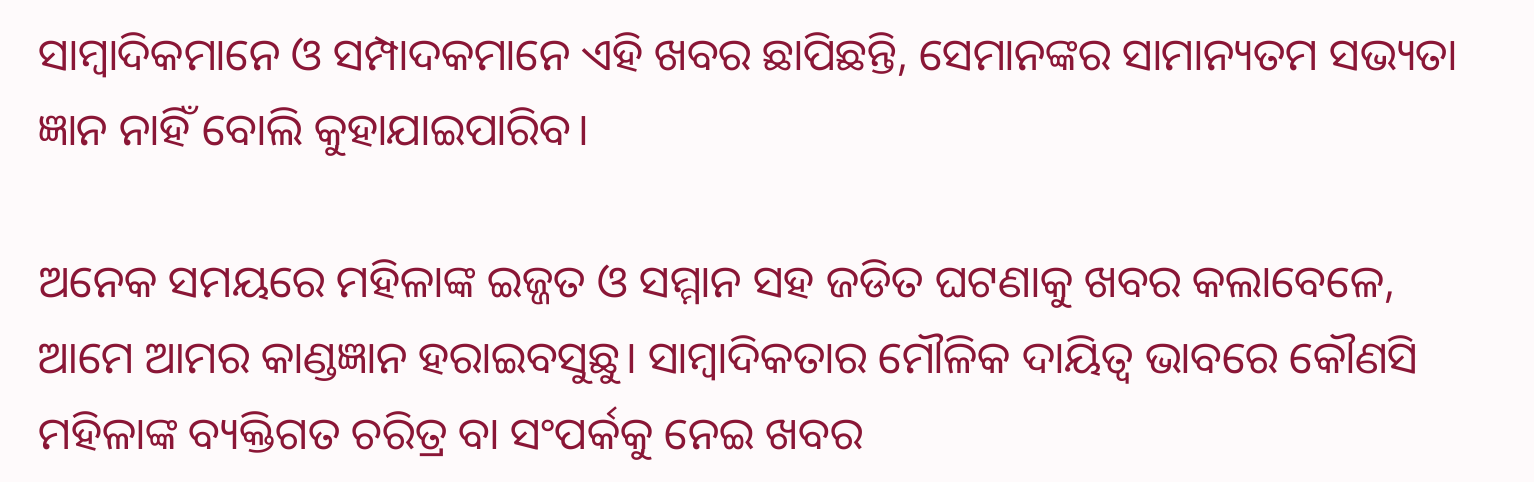ସାମ୍ବାଦିକମାନେ ଓ ସମ୍ପାଦକମାନେ ଏହି ଖବର ଛାପିଛନ୍ତି, ସେମାନଙ୍କର ସାମାନ୍ୟତମ ସଭ୍ୟତା ଜ୍ଞାନ ନାହିଁ ବୋଲି କୁହାଯାଇପାରିବ।

ଅନେକ ସମୟରେ ମହିଳାଙ୍କ ଇଜ୍ଜତ ଓ ସମ୍ମାନ ସହ ଜଡିତ ଘଟଣାକୁ ଖବର କଲାବେଳେ, ଆମେ ଆମର କାଣ୍ଡଜ୍ଞାନ ହରାଇବସୁଛୁ। ସାମ୍ବାଦିକତାର ମୌଳିକ ଦାୟିତ୍ଵ ଭାବରେ କୌଣସି ମହିଳାଙ୍କ ବ୍ୟକ୍ତିଗତ ଚରିତ୍ର ବା ସଂପର୍କକୁ ନେଇ ଖବର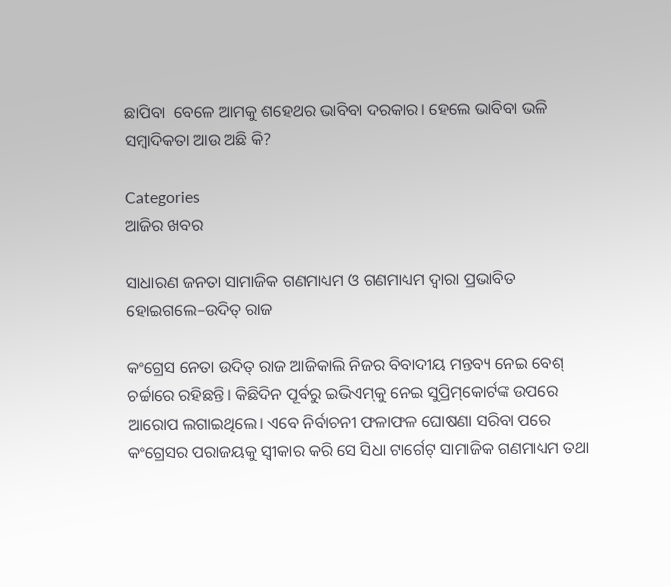ଛାପିବା  ବେଳେ ଆମକୁ ଶହେଥର ଭାବିବା ଦରକାର। ହେଲେ ଭାବିବା ଭଳି ସମ୍ବାଦିକତା ଆଉ ଅଛି କି?

Categories
ଆଜିର ଖବର

ସାଧାରଣ ଜନତା ସାମାଜିକ ଗଣମାଧ୍ୟମ ଓ ଗଣମାଧ୍ୟମ ଦ୍ବାରା ପ୍ରଭାବିତ ହୋଇଗଲେ–ଉଦିତ୍‌ ରାଜ

କଂଗ୍ରେସ ନେତା ଉଦିତ୍‌ ରାଜ ଆଜିକାଲି ନିଜର ବିବାଦୀୟ ମନ୍ତବ୍ୟ ନେଇ ବେଶ୍‌ ଚର୍ଚ୍ଚାରେ ରହିଛନ୍ତି। କିଛିଦିନ ପୂର୍ବରୁ ଇଭିଏମ୍‌କୁ ନେଇ ସୁପ୍ରିମ୍‌କୋର୍ଟଙ୍କ ଉପରେ ଆରୋପ ଲଗାଇଥିଲେ। ଏବେ ନିର୍ବାଚନୀ ଫଳାଫଳ ଘୋଷଣା ସରିବା ପରେ କଂଗ୍ରେସର ପରାଜୟକୁ ସ୍ବୀକାର କରି ସେ ସିଧା ଟାର୍ଗେଟ୍‌ ସାମାଜିକ ଗଣମାଧ୍ୟମ ତଥା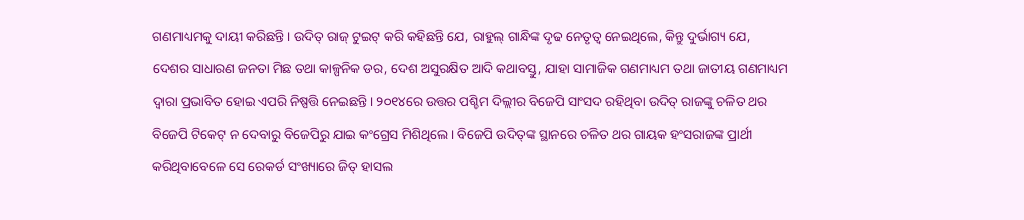ଗଣମାଧ୍ୟମକୁ ଦାୟୀ କରିଛନ୍ତି। ଉଦିତ୍‌ ରାଜ୍‌ ଟୁଇଟ୍‌ କରି କହିଛନ୍ତି ଯେ, ରାହୁଲ୍‌ ଗାନ୍ଧିଙ୍କ ଦୃଢ ନେତୃତ୍ବ ନେଇଥିଲେ, କିନ୍ତୁ ଦୁର୍ଭାଗ୍ୟ ଯେ, ଦେଶର ସାଧାରଣ ଜନତା ମିଛ ତଥା କାଳ୍ପନିକ ଡର, ଦେଶ ଅସୁରକ୍ଷିତ ଆଦି କଥାବସ୍ତୁ, ଯାହା ସାମାଜିକ ଗଣମାଧ୍ୟମ ତଥା ଜାତୀୟ ଗଣମାଧ୍ୟମ ଦ୍ବାରା ପ୍ରଭାବିତ ହୋଇ ଏପରି ନିଷ୍ପତ୍ତି ନେଇଛନ୍ତି। ୨୦୧୪ରେ ଉତ୍ତର ପଶ୍ଚିମ ଦିଲ୍ଲୀର ବିଜେପି ସାଂସଦ ରହିଥିବା ଉଦିତ୍‌ ରାଜଙ୍କୁ ଚଳିତ ଥର ବିଜେପି ଟିକେଟ୍‌ ନ ଦେବାରୁ ବିଜେପିରୁ ଯାଇ କଂଗ୍ରେସ ମିଶିଥିଲେ। ବିଜେପି ଉଦିତ୍‌ଙ୍କ ସ୍ଥାନରେ ଚଳିତ ଥର ଗାୟକ ହଂସରାଜଙ୍କ ପ୍ରାର୍ଥୀ କରିଥିବାବେଳେ ସେ ରେକର୍ଡ ସଂଖ୍ୟାରେ ଜିତ୍‌ ହାସଲ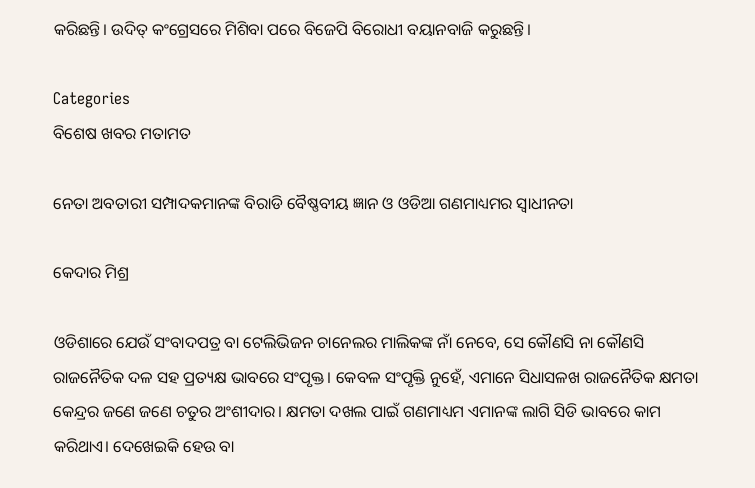କରିଛନ୍ତି। ଉଦିତ୍‌ କଂଗ୍ରେସରେ ମିଶିବା ପରେ ବିଜେପି ବିରୋଧୀ ବୟାନବାଜି କରୁଛନ୍ତି।

Categories
ବିଶେଷ ଖବର ମତାମତ

ନେତା ଅବତାରୀ ସମ୍ପାଦକମାନଙ୍କ ବିରାଡି ବୈଷ୍ଣବୀୟ ଜ୍ଞାନ ଓ ଓଡିଆ ଗଣମାଧ୍ୟମର ସ୍ଵାଧୀନତା

କେଦାର ମିଶ୍ର

ଓଡିଶାରେ ଯେଉଁ ସଂବାଦପତ୍ର ବା ଟେଲିଭିଜନ ଚାନେଲର ମାଲିକଙ୍କ ନାଁ ନେବେ, ସେ କୌଣସି ନା କୌଣସି ରାଜନୈତିକ ଦଳ ସହ ପ୍ରତ୍ୟକ୍ଷ ଭାବରେ ସଂପୃକ୍ତ। କେବଳ ସଂପୃକ୍ତି ନୁହେଁ, ଏମାନେ ସିଧାସଳଖ ରାଜନୈତିକ କ୍ଷମତା କେନ୍ଦ୍ରର ଜଣେ ଜଣେ ଚତୁର ଅଂଶୀଦାର। କ୍ଷମତା ଦଖଲ ପାଇଁ ଗଣମାଧ୍ୟମ ଏମାନଙ୍କ ଲାଗି ସିଡି ଭାବରେ କାମ କରିଥାଏ। ଦେଖେଇକି ହେଉ ବା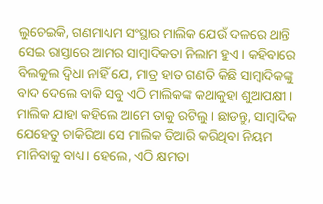ଲୁଚେଇକି, ଗଣମାଧ୍ୟମ ସଂସ୍ଥାର ମାଲିକ ଯେଉଁ ଦଳରେ ଥାନ୍ତି ସେଇ ରାସ୍ତାରେ ଆମର ସାମ୍ବାଦିକତା ନିଲାମ ହୁଏ। କହିବାରେ ବିଲକୁଲ ଦ୍ଵିଧା ନାହିଁ ଯେ, ମାତ୍ର ହାତ ଗଣତି କିଛି ସାମ୍ବାଦିକଙ୍କୁ ବାଦ ଦେଲେ ବାକି ସବୁ ଏଠି ମାଲିକଙ୍କ କଥାକୁହା ଶୁଆପକ୍ଷୀ। ମାଲିକ ଯାହା କହିଲେ ଆମେ ତାକୁ ରଟିଲୁ। ଛାଡନ୍ତୁ, ସାମ୍ବାଦିକ ଯେହେତୁ ଚାକିରିଆ ସେ ମାଲିକ ତିଆରି କରିଥିବା ନିୟମ ମାନିବାକୁ ବାଧ୍ୟ। ହେଲେ, ଏଠି କ୍ଷମତା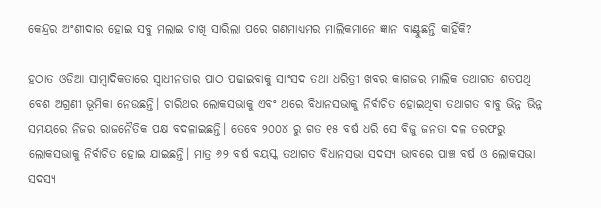କେନ୍ଦ୍ରର ଅଂଶୀଦାର ହୋଇ ସବୁ ମଲାଇ ଚାଖି ସାରିଲା ପରେ ଗଣମାଧ୍ୟମର ମାଲିକମାନେ ଜ୍ଞାନ ବାଣ୍ଟୁଛନ୍ତି କାହିଁକି?

ହଠାତ ଓଡିଆ ସାମ୍ବାଦିକତାରେ ସ୍ଵାଧୀନତାର ପାଠ ପଢାଇବାକୁ ସାଂସଦ ତଥା ଧରିତ୍ରୀ ଖବର କାଗଜର ମାଲିକ ତଥାଗତ ଶତପଥି ବେଶ ଅଗ୍ରଣୀ ଭୂମିକା ନେଉଛନ୍ତି। ଚାରିଥର ଲୋକସଭାକୁ ଏବଂ ଥରେ ବିଧାନସଭାକୁ ନିର୍ବାଚିତ ହୋଇଥିବା ତଥାଗତ ବାବୁ ଭିନ୍ନ ଭିନ୍ନ ସମୟରେ ନିଜର ରାଜନୈତିକ ପକ୍ଷ ବଦଳାଇଛନ୍ତି। ତେବେ ୨୦୦୪ ରୁ ଗତ ୧୫ ବର୍ଷ ଧରି ସେ ବିଜୁ ଜନତା ଦଳ ତରଫରୁ ଲୋକସଭାକୁ ନିର୍ବାଚିତ ହୋଇ ଯାଇଛନ୍ତି। ମାତ୍ର ୬୨ ବର୍ଷ ବୟସ୍କ ତଥାଗତ ବିଧାନସଭା ସଦସ୍ୟ ଭାବରେ ପାଞ୍ଚ ବର୍ଷ ଓ ଲୋକସଭା ସଦସ୍ୟ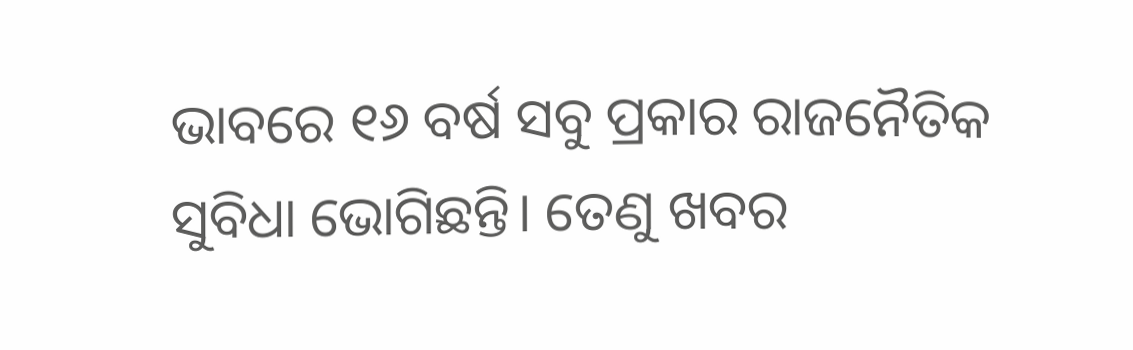ଭାବରେ ୧୬ ବର୍ଷ ସବୁ ପ୍ରକାର ରାଜନୈତିକ ସୁବିଧା ଭୋଗିଛନ୍ତି। ତେଣୁ ଖବର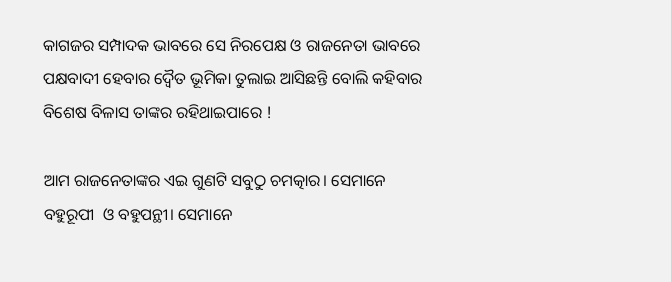କାଗଜର ସମ୍ପାଦକ ଭାବରେ ସେ ନିରପେକ୍ଷ ଓ ରାଜନେତା ଭାବରେ ପକ୍ଷବାଦୀ ହେବାର ଦ୍ଵୈତ ଭୂମିକା ତୁଲାଇ ଆସିଛନ୍ତି ବୋଲି କହିବାର ବିଶେଷ ବିଳାସ ତାଙ୍କର ରହିଥାଇପାରେ !

ଆମ ରାଜନେତାଙ୍କର ଏଇ ଗୁଣଟି ସବୁଠୁ ଚମତ୍କାର। ସେମାନେ ବହୁରୂପୀ  ଓ ବହୁପନ୍ଥୀ। ସେମାନେ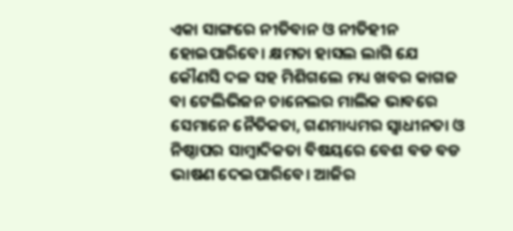ଏକା ସାଙ୍ଗରେ ନୀତିବାନ ଓ ନୀତିହୀନ ହୋଇପାରିବେ। କ୍ଷମତା ହାସଲ ଲାଗି ଯେ କୌଣସି ଦଳ ସହ ମିଶିଗଲେ ମଧ୍ୟ ଖବର କାଗଜ ବା ଟେଲିଭିଜନ ଚାନେଲର ମାଲିକ ଭାବରେ ସେମାନେ ନୈତିକତା, ଗଣମାଧ୍ୟମର ସ୍ଵାଧୀନତା ଓ ନିଷ୍ଠାପର ସାମ୍ବାଦିକତା ବିଷୟରେ ବେଶ ବଡ ବଡ ଭାଷଣ ଦେଇପାରିବେ। ଆଜିର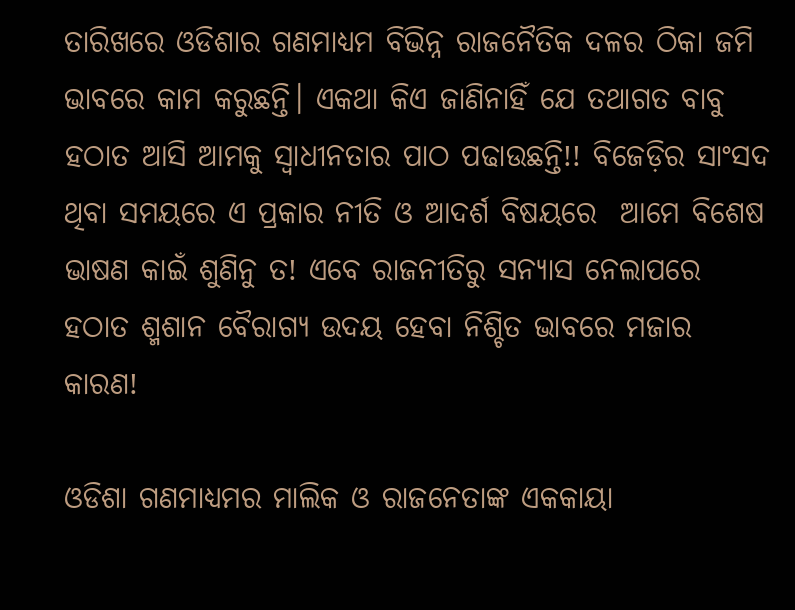ତାରିଖରେ ଓଡିଶାର ଗଣମାଧ୍ୟମ ବିଭିନ୍ନ ରାଜନୈତିକ ଦଳର ଠିକା ଜମି ଭାବରେ କାମ କରୁଛନ୍ତି। ଏକଥା କିଏ ଜାଣିନାହିଁ ଯେ ତଥାଗତ ବାବୁ ହଠାତ ଆସି ଆମକୁ ସ୍ଵାଧୀନତାର ପାଠ ପଢାଉଛନ୍ତି!! ବିଜେଡ଼ିର ସାଂସଦ ଥିବା ସମୟରେ ଏ ପ୍ରକାର ନୀତି ଓ ଆଦର୍ଶ ବିଷୟରେ  ଆମେ ବିଶେଷ ଭାଷଣ କାଇଁ ଶୁଣିନୁ ତ! ଏବେ ରାଜନୀତିରୁ ସନ୍ୟାସ ନେଲାପରେ ହଠାତ ଶ୍ମଶାନ ବୈରାଗ୍ୟ ଉଦୟ ହେବା ନିଶ୍ଚିତ ଭାବରେ ମଜାର କାରଣ!

ଓଡିଶା ଗଣମାଧ୍ୟମର ମାଲିକ ଓ ରାଜନେତାଙ୍କ ଏକକାୟା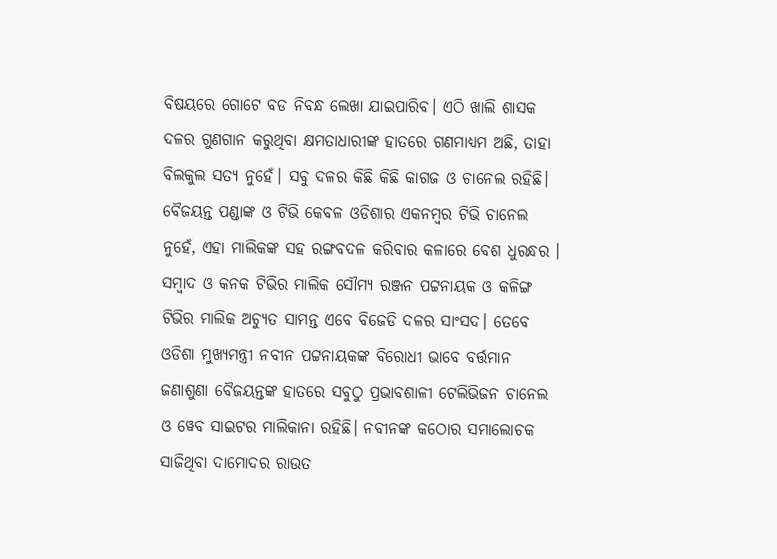ବିଷୟରେ ଗୋଟେ ବଡ ନିବନ୍ଧ ଲେଖା ଯାଇପାରିବ। ଏଠି ଖାଲି ଶାସକ ଦଳର ଗୁଣଗାନ କରୁଥିବା କ୍ଷମତାଧାରୀଙ୍କ ହାତରେ ଗଣମାଧ୍ୟମ ଅଛି, ତାହା ବିଲକୁଲ ସତ୍ୟ ନୁହେଁ। ସବୁ ଦଳର କିଛି କିଛି କାଗଜ ଓ ଚାନେଲ ରହିଛି। ବୈଜୟନ୍ତ ପଣ୍ଡାଙ୍କ ଓ ଟିଭି କେବଳ ଓଡିଶାର ଏକନମ୍ବର ଟିଭି ଚାନେଲ ନୁହେଁ, ଏହା ମାଲିକଙ୍କ ସହ ରଙ୍ଗବଦଳ କରିବାର କଳାରେ ବେଶ ଧୁରନ୍ଧର । ସମ୍ବାଦ ଓ କନକ ଟିଭିର ମାଲିକ ସୌମ୍ୟ ରଞ୍ଜନ ପଟ୍ଟନାୟକ ଓ କଳିଙ୍ଗ ଟିଭିର ମାଲିକ ଅଚ୍ୟୁତ ସାମନ୍ତ ଏବେ ବିଜେଡି ଦଳର ସାଂସଦ। ତେବେ ଓଡିଶା ମୁଖ୍ୟମନ୍ତ୍ରୀ ନବୀନ ପଟ୍ଟନାୟକଙ୍କ ବିରୋଧୀ ଭାବେ ବର୍ତ୍ତମାନ ଜଣାଶୁଣା ବୈଜୟନ୍ତଙ୍କ ହାତରେ ସବୁଠୁ ପ୍ରଭାବଶାଳୀ ଟେଲିଭିଜନ ଚାନେଲ ଓ ୱେବ ସାଇଟର ମାଲିକାନା ରହିଛି। ନବୀନଙ୍କ କଠୋର ସମାଲୋଚକ ସାଜିଥିବା ଦାମୋଦର ରାଉତ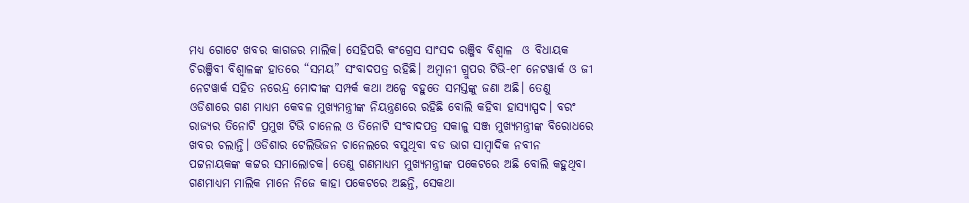ମଧ୍ୟ ଗୋଟେ ଖବର କାଗଜର ମାଲିକ। ସେହିପରି କଂଗ୍ରେସ ସାଂସଦ ରଞ୍ଜିବ ବିଶ୍ଵାଳ  ଓ ବିଧାୟକ ଚିରଞ୍ଜିବୀ ବିଶ୍ଵାଳଙ୍କ ହାତରେ “ସମୟ” ସଂବାଦପତ୍ର ରହିଛି। ଅମ୍ବାନୀ ଗ୍ରୁପର ଟିଭି-୧୮ ନେଟୱାର୍କ ଓ ଜୀ ନେଟୱାର୍କ ସହିତ ନରେନ୍ଦ୍ର ମୋଦୀଙ୍କ ସମ୍ପର୍କ କଥା ଅଳ୍ପେ ବହୁତେ ସମସ୍ତଙ୍କୁ ଜଣା ଅଛି। ତେଣୁ ଓଡିଶାରେ ଗଣ ମାଧ୍ୟମ କେବଳ ମୁଖ୍ୟମନ୍ତ୍ରୀଙ୍କ ନିୟନ୍ତ୍ରଣରେ ରହିଛି ବୋଲି କହିବା ହାସ୍ୟାସ୍ପଦ। ବରଂ ରାଜ୍ୟର ତିନୋଟି ପ୍ରମୁଖ ଟିଭି ଚାନେଲ ଓ ତିନୋଟି ସଂବାଦପତ୍ର ସକାଳୁ ସଞ୍ଜ ମୁଖ୍ୟମନ୍ତ୍ରୀଙ୍କ ବିରୋଧରେ ଖବର ଚଲାନ୍ତି। ଓଡିଶାର ଟେଲିଭିଜନ ଚାନେଲରେ ବସୁଥିବା ବଡ ଭାଗ ସାମ୍ବାଦିକ ନବୀନ ପଟ୍ଟନାୟକଙ୍କ କଟ୍ଟର ସମାଲୋଚକ। ତେଣୁ ଗଣମାଧ୍ୟମ ମୁଖ୍ୟମନ୍ତ୍ରୀଙ୍କ ପକେଟରେ ଅଛି ବୋଲି କହୁଥିବା ଗଣମାଧ୍ୟମ ମାଲିକ ମାନେ ନିଜେ କାହା ପକେଟରେ ଅଛନ୍ତି, ସେକଥା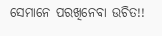ସେମାନେ ପରଖିନେବା ଉଚିତ!!